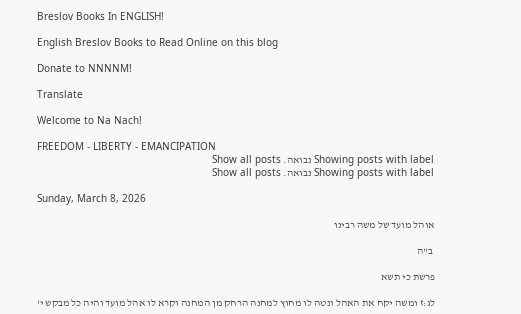Breslov Books In ENGLISH!

English Breslov Books to Read Online on this blog

Donate to NNNNM!

Translate

Welcome to Na Nach!

FREEDOM - LIBERTY - EMANCIPATION
Showing posts with label נבואה. Show all posts
Showing posts with label נבואה. Show all posts

Sunday, March 8, 2026

אוהל מועד של משה רבינו

 ב"ה

פרשת כי תשא

לג:ז ומשה יקח את האהל ונטה לו מחוץ למחנה הרחק מן המחנה וקרא לו אהל מועד והיה כל מבקש י'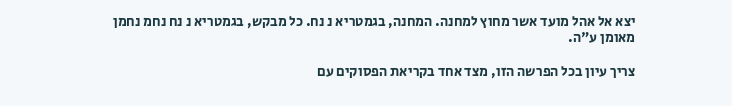יצא אל אהל מועד אשר מחוץ למחנה. המחנה, בגמטריא נ נח. כל מבקש, בגמטריא נ נח נחמ נחמן מאומן ע"ה.

צריך עיון בכל הפרשה הזו, מצד אחד בקריאת הפסוקים עם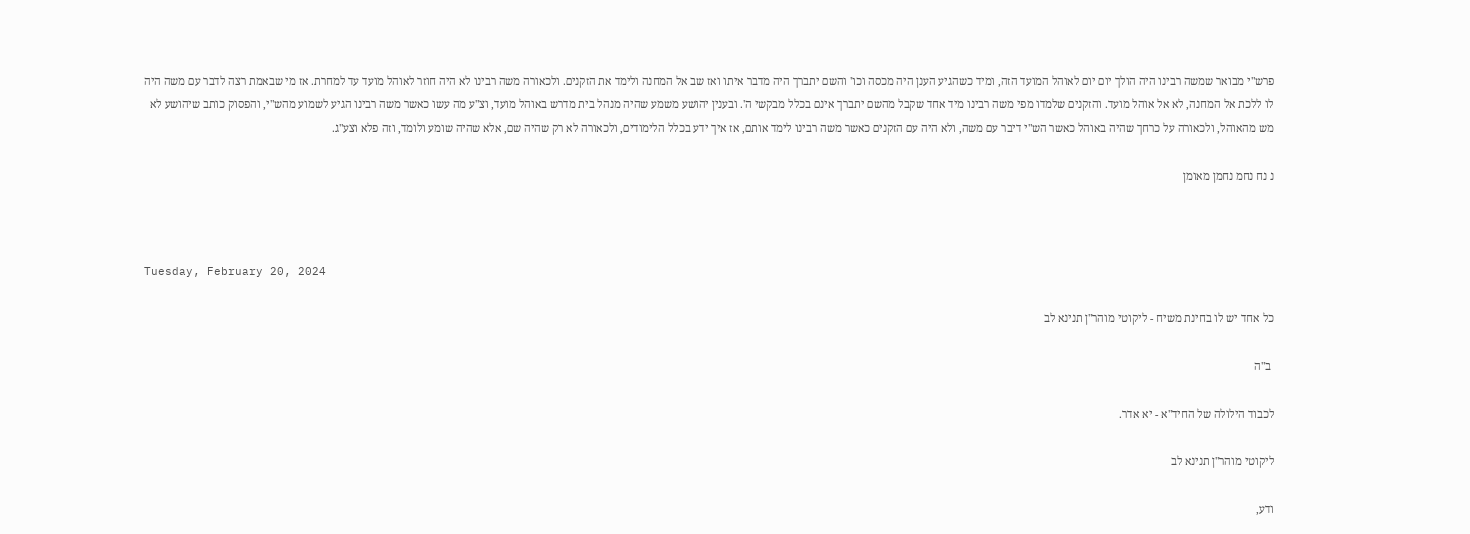פרש"י מבואר שמשה רבינו היה הולך יום יום לאוהל המועד הזה, ומיד כשהגיע הענן היה מכסה וכו' והשם יתברך היה מדבר איתו ואז שב אל המחנה ולימד את הזקנים. ולכאורה משה רבינו לא היה חוזר לאוהל מועד עד למחרת. אז מי שבאמת רצה לדבר עם משה היה לו ללכת אל המחנה, לא אל אוהל מועד. והזקנים שלמדו מפי משה רבינו מיד אחד שקבל מהשם יתברך אינם בכלל מבקשי ה'. ובענין יהושע משמע שהיה מנהל בית מדרש באוהל מועד, וצ"ע מה עשו כאשר משה רבינו הגיע לשמוע מהש"י, והפסוק כותב שיהושע לא מש מהאוהל, ולכאורה על כרחך שהיה באוהל כאשר הש"י דיבר עם משה, ולא היה עם הזקנים כאשר משה רבינו לימד אותם, אז איך ידע בכלל הלימודים, ולכאורה לא רק שהיה שם, אלא שהיה שומע ולומד, וזה פלא וצע"ג.

נ נח נחמ נחמן מאומן



Tuesday, February 20, 2024

כל אחד יש לו בחינת משיח - ליקוטי מוהר"ן תנינא לב

 ב"ה

לכבוד הילולה של החיד"א - יא אדר.

ליקוטי מוהר"ן תנינא לב

ודע,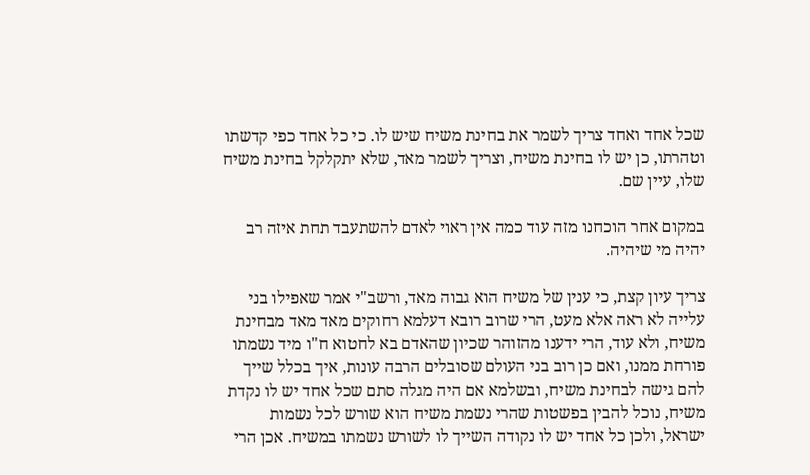שכל אחד ואחד צריך לשמר את בחינת משיח שיש לו. כי כל אחד כפי קדשתו וטהרתו, כן יש לו בחינת משיח, וצריך לשמר מאד, שלא יתקלקל בחינת משיח שלו, עיין שם.

במקום אחר הוכחנו מזה עוד כמה אין ראוי לאדם להשתעבד תחת איזה רב יהיה מי שיהיה.

צריך עיון קצת, כי ענין של משיח הוא גבוה מאד, ורשב"י אמר שאפילו בני עלייה לא ראה אלא מעט, הרי שרוב רובא דעלמא רחוקים מאד מאד מבחינת משיח, ולא עוד, הרי ידענו מהזוהר שכיון שהאדם בא לחטוא ח"ו מיד נשמתו פורחת ממנו, ואם כן רוב בני העולם שסובלים הרבה עונות, איך בכלל שייך להם גישה לבחינת משיח, ובשלמא אם היה מגלה סתם שכל אחד יש לו נקדת משיח, נוכל להבין בפשטות שהרי נשמת משיח הוא שורש לכל נשמות ישראל, ולכן כל אחד יש לו נקודה השייך לו לשורש נשמתו במשיח. אכן הרי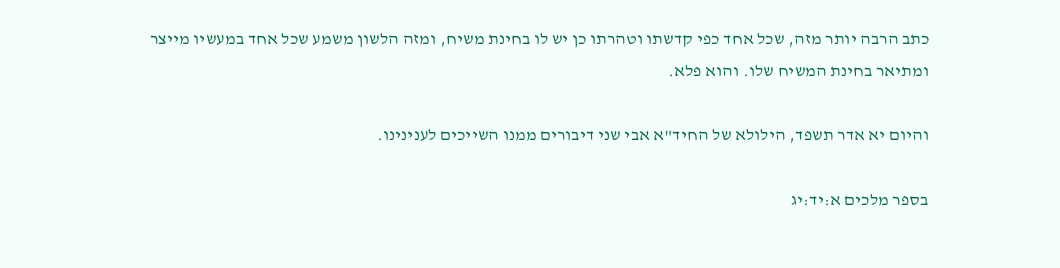כתב הרבה יותר מזה, שכל אחד כפי קדשתו וטהרתו כן יש לו בחינת משיח, ומזה הלשון משמע שכל אחד במעשיו מייצר ומתיאר בחינת המשיח שלו. והוא פלא.

והיום יא אדר תשפד, הילולא של החיד"א אבי שני דיבורים ממנו השייכים לענינינו.

בספר מלכים א:יד:יג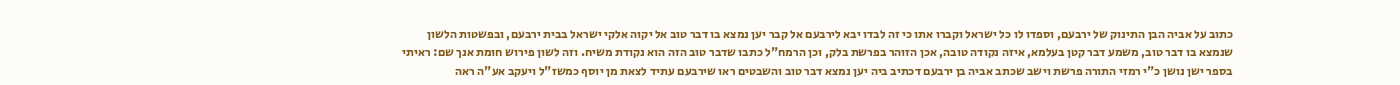כתוב על אביה הבן התינוק של ירבעם, וספדו לו כל ישראל וקברו אתו כי זה לבדו יבא לירבעם אל קבר יען נמצא בו דבר טוב אל יקוה אלקי ישראל בבית ירבעם, ובפשטות הלשון שנמצא בו דבר טוב, משמע דבר קטן בעלמא, איזה נקודה טובה, אכן הזוהר בפרשת בלק, וכן הרמח"ל כתבו שדבר טוב הזה הוא נקודת משיח. וזה לשון פירוש חומת אנך שם: ראיתי בספר ישן נושן כ"י רמזי התורה פרשת וישב שכתב אביה בן ירבעם דכתיב ביה יען נמצא דבר טוב והשבטים ראו שירבעם עתיד לצאת מן יוסף כמשז"ל ויעקב אע"ה ראה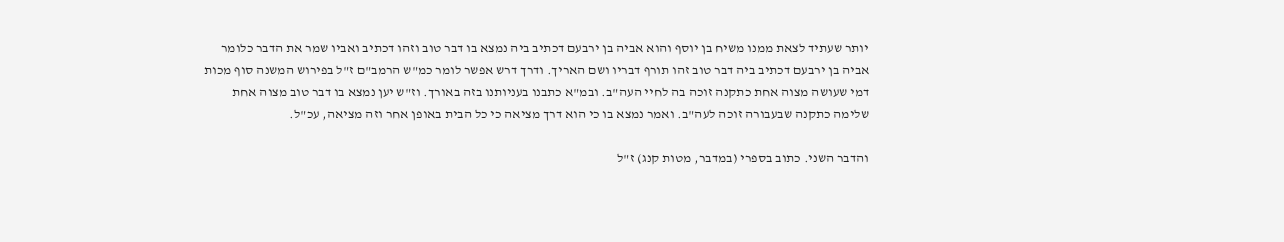יותר שעתיד לצאת ממנו משיח בן יוסף והוא אביה בן ירבעם דכתיב ביה נמצא בו דבר טוב וזהו דכתיב ואביו שמר את הדבר כלומר אביה בן ירבעם דכתיב ביה דבר טוב זהו תורף דבריו ושם האריך. ודרך דרש אפשר לומר כמ"ש הרמב"ם ז"ל בפירוש המשנה סוף מכות דמי שעושה מצוה אחת כתקנה זוכה בה לחיי העה"ב. ובמ"א כתבנו בעניותנו בזה באורך. וז"ש יען נמצא בו דבר טוב מצוה אחת שלימה כתקנה שבעבורה זוכה לעה"ב. ואמר נמצא בו כי הוא דרך מציאה כי כל הבית באופן אחר וזה מציאה, עכ"ל.

והדבר השני. כתוב בספרי (במדבר, מטות קנג) ז"ל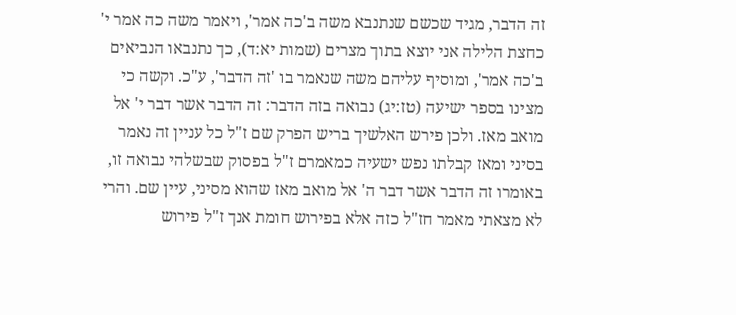זה הדבר, מגיד שכשם שנתנבא משה ב'כה אמר', ויאמר משה כה אמר י' כחצת הלילה אני יוצא בתוך מצרים (שמות יא:ד), כך נתנבאו הנביאים ב'כה אמר', ומוסיף עליהם משה שנאמר בו 'זה הדבר', ע"כ. וקשה כי מצינו בספר ישיעה (טז:יג) נבואה בזה הדבר: זה הדבר אשר דבר י' אל מואב מאז. ולכן פירש האלשיך בריש הפרק שם ז"ל כל עניין זה נאמר בסיני ומאז קבלתו נפש ישעיה כמאמרם ז"ל בפסוק שבשלהי נבואה זו, באומרו זה הדבר אשר דבר ה' אל מואב מאז שהוא מסיני, עיין שם. והרי לא מצאתי מאמר חז"ל כזה אלא בפירוש חומת אנך ז"ל פירוש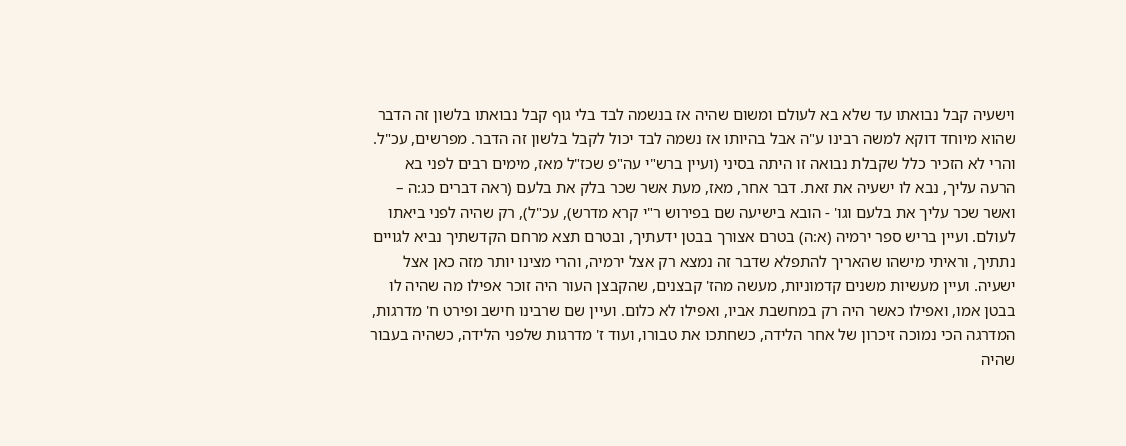וישעיה קבל נבואתו עד שלא בא לעולם ומשום שהיה אז בנשמה לבד בלי גוף קבל נבואתו בלשון זה הדבר שהוא מיוחד דוקא למשה רבינו ע"ה אבל בהיותו אז נשמה לבד יכול לקבל בלשון זה הדבר. מפרשים, עכ"ל. והרי לא הזכיר כלל שקבלת נבואה זו היתה בסיני (ועיין ברש"י עה"פ שכז"ל מאז, מימים רבים לפני בא הרעה עליך, נבא לו ישעיה את זאת. דבר אחר, מאז, מעת אשר שכר בלק את בלעם (ראה דברים כג:ה – ואשר שכר עליך את בלעם וגו' - הובא בישיעה שם בפירוש ר"י קרא מדרש), עכ"ל), רק שהיה לפני ביאתו לעולם. ועיין בריש ספר ירמיה (א:ה) בטרם אצורך בבטן ידעתיך, ובטרם תצא מרחם הקדשתיך נביא לגויים נתתיך, וראיתי מישהו שהאריך להתפלא שדבר זה נמצא רק אצל ירמיה, והרי מצינו יותר מזה כאן אצל ישעיה. ועיין מעשיות משנים קדמוניות, מעשה מהז' קבצנים, שהקבצן העור היה זוכר אפילו מה שהיה לו בבטן אמו, ואפילו כאשר היה רק במחשבת אביו, ואפילו לא כלום. ועיין שם שרבינו חישב ופירט ח' מדרגות, המדרגה הכי נמוכה זיכרון של אחר הלידה, כשחתכו את טבורו, ועוד ז' מדרגות שלפני הלידה, כשהיה בעבור שהיה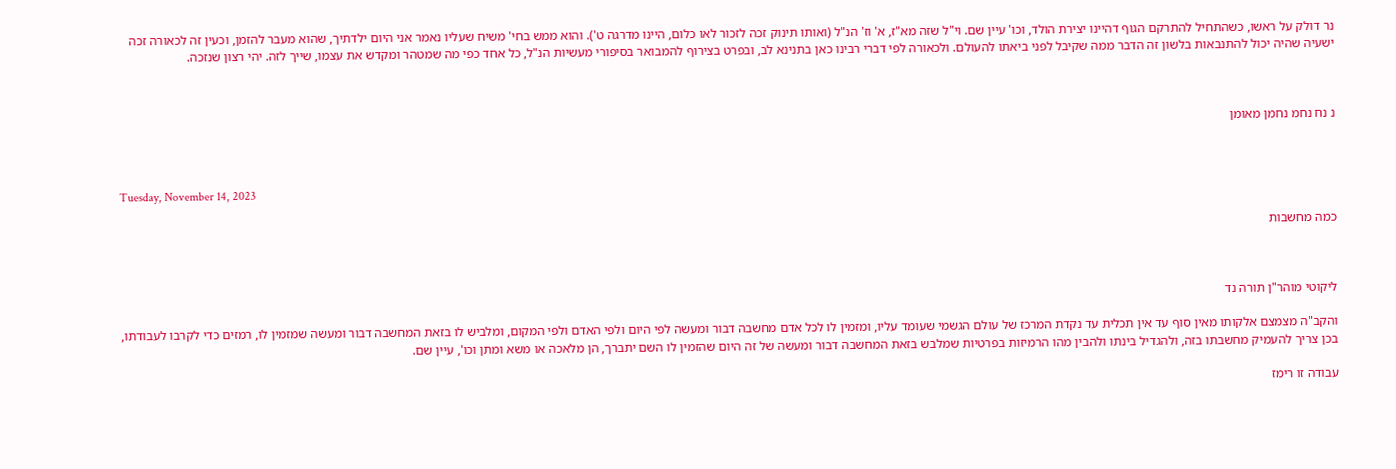נר דולק על ראשו, כשהתחיל להתרקם הגוף דהיינו יצירת הולד, וכו' עיין שם. וי"ל שזה מא"ז, א' וז' הנ"ל (ואותו תינוק זכה לזכור לאו כלום, היינו מדרגה ט'). והוא ממש בחי' משיח שעליו נאמר אני היום ילדתיך, שהוא מעבר להזמן, וכעין זה לכאורה זכה ישעיה שהיה יכול להתנבאות בלשון זה הדבר ממה שקיבל לפני ביאתו להעולם. ולכאורה לפי דברי רבינו כאן בתנינא לב, ובפרט בצירוף להמבואר בסיפורי מעשיות הנ"ל, כל אחד כפי מה שמטהר ומקדש את עצמו, שייך לזה. יהי רצון שנזכה.



נ נח נחמ נחמן מאומן



Tuesday, November 14, 2023

כמה מחשבות



ליקוטי מוהר"ן תורה נד

והקב"ה מצמצם אלקותו מאין סוף עד אין תכלית עד נקדת המרכז של עולם הגשמי שעומד עליו, ומזמין לו לכל אדם מחשבה דבור ומעשה לפי היום ולפי האדם ולפי המקום, ומלביש לו בזאת המחשבה דבור ומעשה שמזמין לו, רמזים כדי לקרבו לעבודתו, בכן צריך להעמיק מחשבתו בזה, ולהגדיל בינתו ולהבין מהו הרמיזות בפרטיות שמלבש בזאת המחשבה דבור ומעשה של זה היום שהזמין לו השם יתברך, הן מלאכה או משא ומתן וכו', עיין שם.

עבודה זו רימז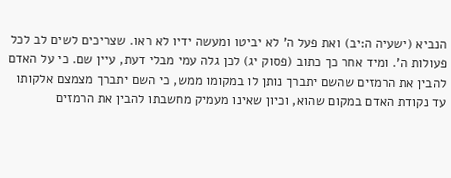הנביא (ישעיה ה:יב) ואת פעל ה' לא יביטו ומעשה ידיו לא ראו. שצריכים לשים לב לכל פעולות ה'. ומיד אחר כך כתוב (פסוק יג) לכן גלה עמי מבלי דעת, עיין שם. כי על האדם להבין את הרמזים שהשם יתברך נותן לו במקומו ממש, כי השם יתברך מצמצם אלקותו עד נקודת האדם במקום שהוא, וכיון שאינו מעמיק מחשבתו להבין את הרמזים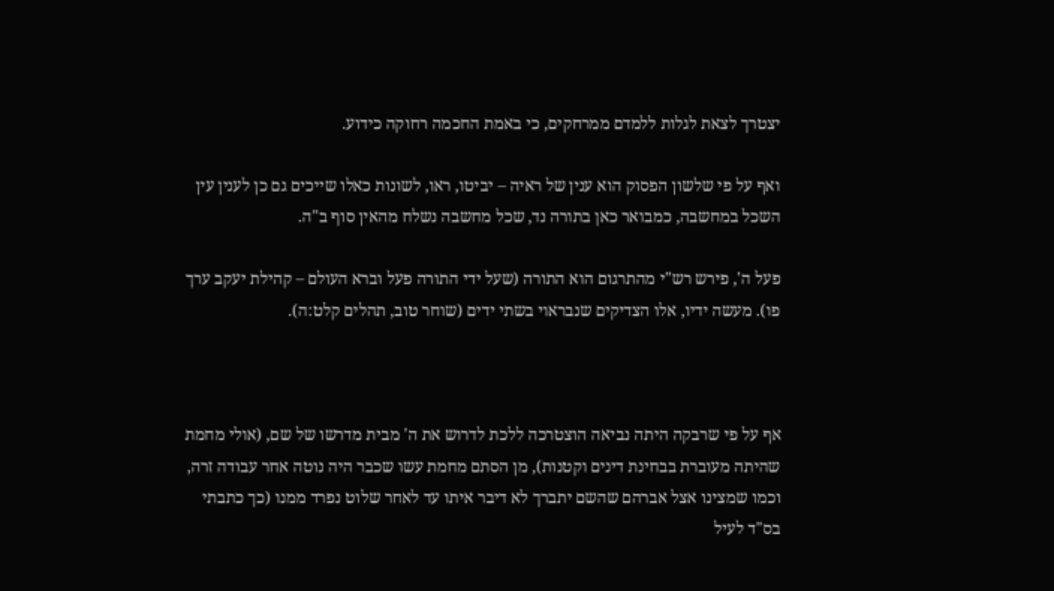יצטרך לצאת לגלות ללמדם ממרחקים, כי באמת החכמה רחוקה כידוע.

ואף על פי שלשון הפסוק הוא ענין של ראיה – יביטו, ראו, לשונות כאלו שייכים גם כן לענין עין השכל במחשבה, כמבואר כאן בתורה נד, שכל מחשבה נשלח מהאין סוף ב"ה.

פעל ה', פירש רש"י מהתרגום הוא התורה (שעל ידי התורה פעל וברא העולם – קהילת יעקב ערך פו). מעשה ידיו, אלו הצדיקים שנבראוי בשתי ידים (שוחר טוב, תהלים קלט:ה).



אף על פי שרבקה היתה נביאה הוצטרכה ללכת לדרוש את ה' מבית מדרשו של שם, (אולי מחמת שהיתה מעוברת בבחינת דינים וקטנות), מן הסתם מחמת עשו שכבר היה נוטה אחר עבודה זרה, וכמו שמצינו אצל אברהם שהשם יתברך לא דיבר איתו עד לאחר שלוט נפרד ממנו (כך כתבתי בס"ד לעיל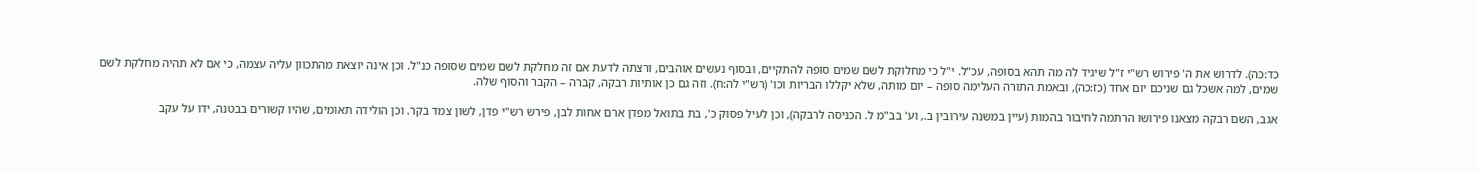כד:כה). לדרוש את ה' פירוש רש"י ז"ל שיגיד לה מה תהא בסופה, עכ"ל. י"ל כי מחלוקת לשם שמים סופה להתקיים, ובסוף נעשים אוהבים, ורצתה לדעת אם זה מחלקת לשם שמים שסופה כנ"ל. וכן אינה יוצאת מהתכוון עליה עצמה, כי אם לא תהיה מחלקת לשם שמים, למה אשכל גם שניכם יום אחד (כז:כה), ובאמת התורה העלימה סופה – יום מותה, שלא יקללו הבריות וכו' (רש"י לה:ח). וזה גם כן אותיות רבקה, קברה – הקבר והסוף שלה.

אגב, השם רבקה מצאנו פירושו הרתמה לחיבור בהמות (עיין במשנה עירובין ב., וע' בב"מ ל. הכניסה לרבקה), וכן לעיל פסוק כ', בת בתואל מפדן ארם אחות לבן, פירש רש"י פדן, לשון צמד בקר. וכן הולידה תאומים, שהיו קשורים בבטנה, ידו על עקב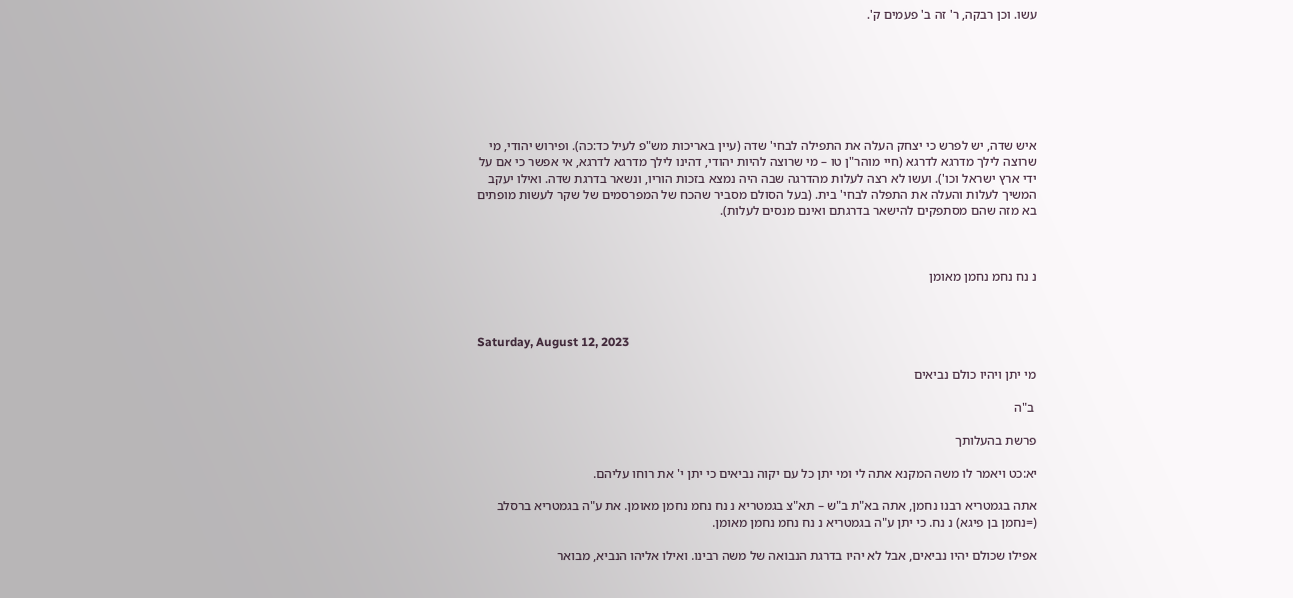עשו. וכן רבקה, ר' זה ב' פעמים ק'.







איש שדה, יש לפרש כי יצחק העלה את התפילה לבחי' שדה (עיין באריכות מש"פ לעיל כד:כה). ופירוש יהודי, מי שרוצה לילך מדרגא לדרגא (חיי מוהר"ן טו – מי שרוצה להיות יהודי, דהינו לילך מדרגא לדרגא, אי אפשר כי אם על ידי ארץ ישראל וכו'). ועשו לא רצה לעלות מהדרגה שבה היה נמצא בזכות הוריו, ונשאר בדרגת שדה. ואילו יעקב המשיך לעלות והעלה את התפלה לבחי' בית. (בעל הסולם מסביר שהכח של המפרסמים של שקר לעשות מופתים בא מזה שהם מסתפקים להישאר בדרגתם ואינם מנסים לעלות).



נ נח נחמ נחמן מאומן



Saturday, August 12, 2023

מי יתן ויהיו כולם נביאים

 ב"ה

פרשת בהעלותך

יא:כט ויאמר לו משה המקנא אתה לי ומי יתן כל עם יקוה נביאים כי יתן י' את רוחו עליהם.

אתה בגמטריא רבנו נחמן, אתה בא"ת ב"ש – תא"צ בגמטריא נ נח נחמ נחמן מאומן. את ע"ה בגמטריא ברסלב (=נחמן בן פיגא) נ נח. כי יתן ע"ה בגמטריא נ נח נחמ נחמן מאומן.

אפילו שכולם יהיו נביאים, אבל לא יהיו בדרגת הנבואה של משה רבינו. ואילו אליהו הנביא, מבואר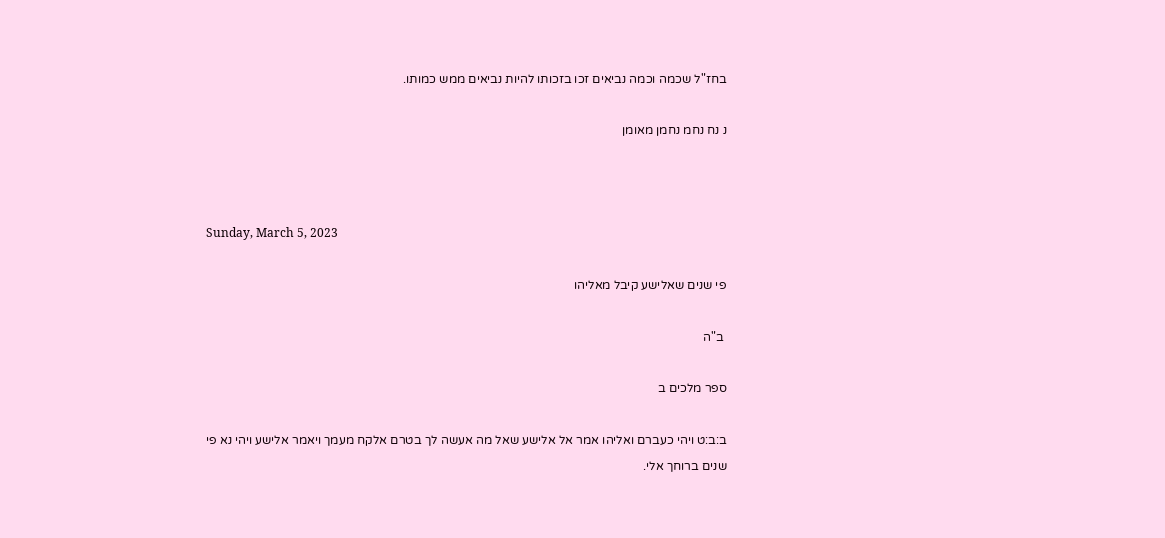בחז"ל שכמה וכמה נביאים זכו בזכותו להיות נביאים ממש כמותו.

נ נח נחמ נחמן מאומן



Sunday, March 5, 2023

פי שנים שאלישע קיבל מאליהו

 ב"ה

ספר מלכים ב

ב:ב:ט ויהי כעברם ואליהו אמר אל אלישע שאל מה אעשה לך בטרם אלקח מעמך ויאמר אלישע ויהי נא פי שנים ברוחך אלי.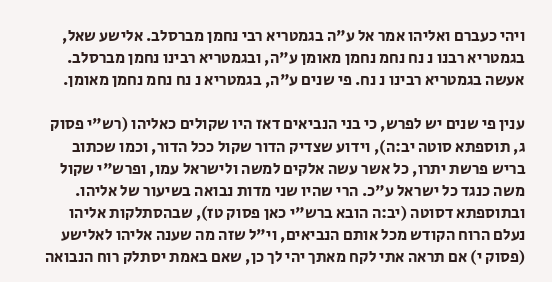ויהי כעברם ואליהו אמר אל ע"ה בגמטריא רבי נחמן מברסלב. אלישע שאל, בגמטריא רבנו נ נח נחמ נחמן מאומן ע"ה, ובגמטריא רבינו נחמן מברסלב. אעשה בגמטריא רבינו נ נח. פי שנים ע"ה, בגמטריא נ נח נחמ נחמן מאומן.

ענין פי שנים יש לפרש, כי בני הנביאים דאז היו שקולים כאליהו (רש"י פסוק ג, תוספתא סוטה יב:ה), וידוע שצדיק הדור שקול ככל הדור, וכמו שכתוב בריש פרשת יתרו, כל אשר עשה אלקים למשה ולישראל עמו, ופרש"י שקול משה כנגד כל ישראל ע"כ. הרי שהיו שני מדות נבואה בשיעור של אליהו. ובתוספתא דסוטה (יב:ה הובא ברש"י כאן פסוק טז), שבהסתלקות אליהו נעלם הרוח הקודש מכל אותם הנביאים, וי"ל שזה מה שענה אליהו לאלישע (פסוק י) אם תראה אתי לקח מאתך יהי לך כן, שאם באמת יסתלק רוח הנבואה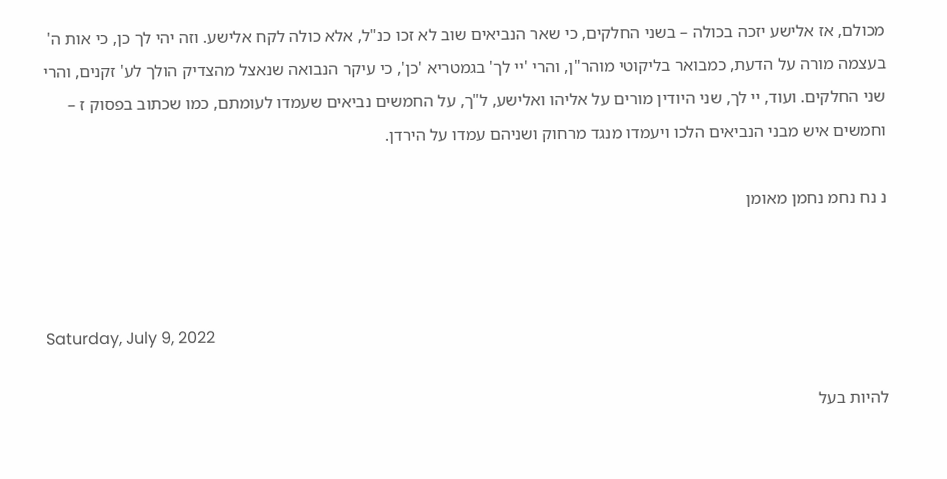מכולם, אז אלישע יזכה בכולה – בשני החלקים, כי שאר הנביאים שוב לא זכו כנ"ל, אלא כולה לקח אלישע. וזה יהי לך כן, כי אות ה' בעצמה מורה על הדעת, כמבואר בליקוטי מוהר"ן, והרי 'יי לך' בגמטריא 'כן', כי עיקר הנבואה שנאצל מהצדיק הולך לע' זקנים, והרי שני החלקים. ועוד, יי לך, שני היודין מורים על אליהו ואלישע, ל"ך, על החמשים נביאים שעמדו לעומתם, כמו שכתוב בפסוק ז – וחמשים איש מבני הנביאים הלכו ויעמדו מנגד מרחוק ושניהם עמדו על הירדן.

נ נח נחמ נחמן מאומן



Saturday, July 9, 2022

להיות בעל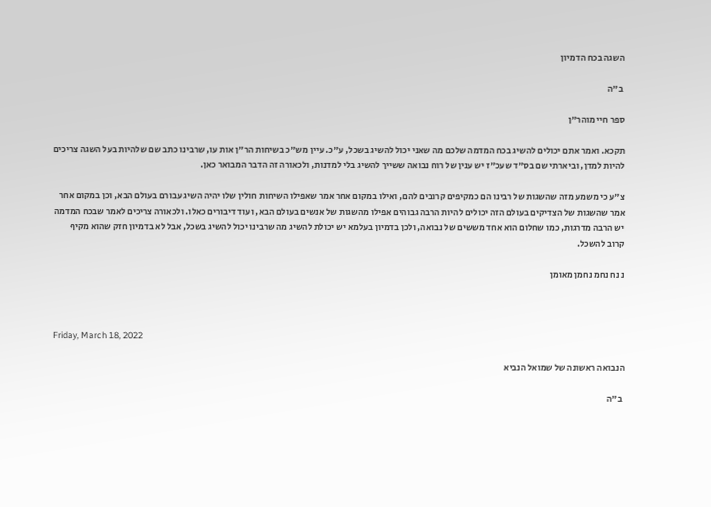השגה בכח הדמיון

 ב"ה

ספר חיי מוהר"ן

תקכא. ואמר אתם יכולים להשיג בכח המדמה שלכם מה שאני יכול להשיג בשכל, ע"כ. עיין מש"כ בשיחות הר"ן אות עו, שרבינו כתב שם שלהיות בעל השגה צריכים להיות למדן, וביארתי שם בס"ד שעכ"ז יש ענין של רוח נבואה ששייך להשיג בלי למדנות, ולכאורה זה הדבר המבואר כאן.

צ"ע כי משמע מזה שהשגות של רבינו הם כמקיפים קרובים להם, ואילו במקום אחר אמר שאפילו השיחות חולין שלו יהיה השיג עבורם בעולם הבא, וכן במקום אחר אמר שהשגות של הצדיקים בעולם הזה יכולים להיות הרבה גבוהים אפילו מהשגות של אנשים בעולם הבא, ועוד דיבורים כאלו. ולכאורה צריכים לאמר שבכח המדמה יש הרבה מדרגות, כמו שחלום הוא אחד מששים של נבואה, ולכן בדמיון בעלמא יש יכולת להשיג מה שרבינו יכול להשיג בשכל, אבל לא בדמיון חזק שהוא מקיף קרוב להשכל.

נ נח נחמ נחמן מאומן



Friday, March 18, 2022

הנבואה ראשונה של שמואל הנביא

 ב"ה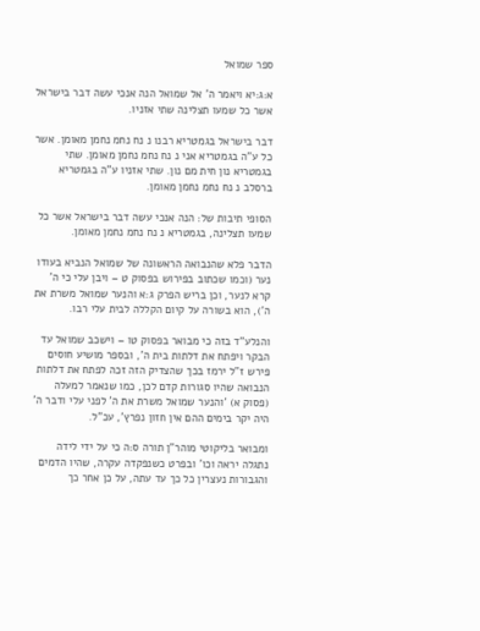ספר שמואל

א:ג:יא ויאמר ה' אל שמואל הנה אנכי עשה דבר בישראל אשר כל שמעו תצלינה שתי אזניו.

דבר בישראל בגמטריא רבנו נ נח נחמ נחמן מאומן. אשר כל ע"ה בגמטריא אני נ נח נחמ נחמן מאומן. שתי בגמטריא נון חית מם נון. שתי אזניו ע"ה בגמטריא ברסלב נ נח נחמ נחמן מאומן.

הסופי תיבות של: הנה אנכי עשה דבר בישראל אשר כל שמעו תצלינה, בגמטריא נ נח נחמ נחמן מאומן.

הדבר פלא שהנבואה הראשונה של שמואל הנביא בעודו נער (וכמו שכתוב בפירוש בפסוק ט – ויבן עלי כי ה' קרא לנער, וכן בריש הפרק ג:א והנער שמואל משרת את ה'), הוא בשורה על קיום הקללה לבית עלי רבו.

והנלע"ד בזה כי מבואר בפסוק טו – וישכב שמואל עד הבקר ויפתח את דלתות בית ה', ובספר מושיע חוסים פירש ז"ל ירמז בכך שהצדיק הזה זכה לפתח את דלתות הנבואה שהיו סגורות קדם לכן, כמו שנאמר למעלה (פסוק א) 'והנער שמואל משרת את ה' לפני עלי ודבר ה' היה יקר בימים ההם אין חזון נפרץ', עכ"ל.

ומבואר בליקוטי מוהר"ן תורה ס:ה כי על ידי לידה נתגלה יראה וכו' ובפרט כשנפקדה עקרה, שהיו הדמים והגבורות נעצרין כל כך עד עתה, על כן אחר כך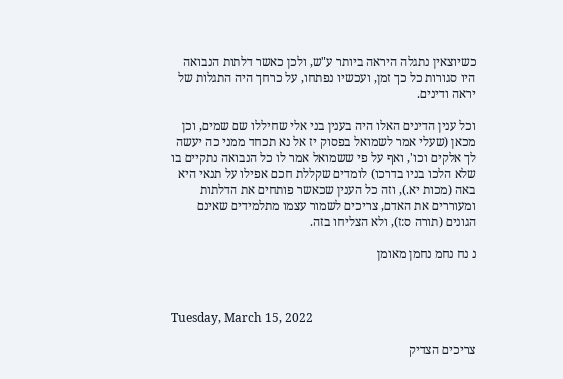כשיוצאין נתגלה היראה ביותר ע"ש, ולכן כאשר דלתות הנבואה היו סגורות כל כך זמן, ועכשיו נפתחו, על כרחך היה התגלות של יראה ודינים.

וכל ענין הדינים האלו היה בענין בני אלי שחיללו שם שמים, וכן מכאן (שעלי אמר לשמואל בפסוק יז אל נא תכחד ממני כה יעשה לך אלקים וכו', ואף על פי ששמואל אמר לו כל הנבואה נתקיים בו שלא הלכו בניו בדרכו) לומדים שקללת חכם אפילו על תנאי היא באה (מכות יא.), וזה כל הענין שכאשר פותחים את הדלתות ומעוררים את האדם, צריכים לשמור עצמו מתלמידים שאינם הגונים (תורה ס:ז), ולא הצליחו בזה.

נ נח נחמ נחמן מאומן



Tuesday, March 15, 2022

צריכים הצדיק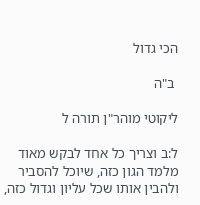הכי גדול

 ב"ה

ליקוטי מוהר"ן תורה ל

ל:ב וצריך כל אחד לבקש מאוד מלמד הגון כזה, שיוכל להסביר ולהבין אותו שכל עליון וגדול כזה,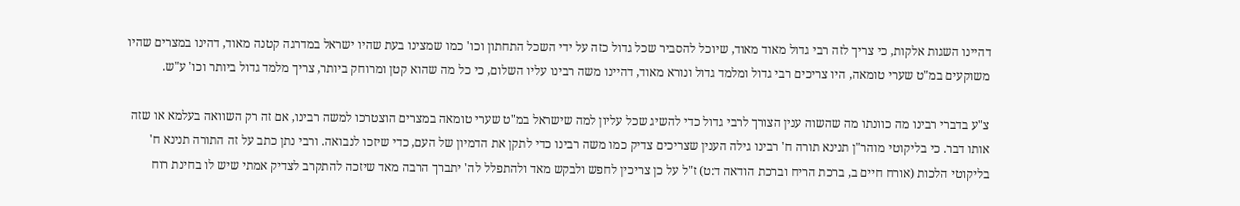דהיינו השגות אלקות, כי צריך לזה רבי גדול מאוד מאוד, שיוכל להסביר שכל גדול כזה על ידי השכל התחתון וכו' כמו שמצינו בעת שהיו ישראל במדרגה קטנה מאוד, דהינו במצרים שהיו משוקעים במ"ט שערי טומאה, היו צריכים רבי גדול ומלמד גדול ונורא מאוד, דהיינו משה רבינו עליו השלום, כי כל מה שהוא קטן ומרוחק ביותר, צריך מלמד גדול ביותר וכו' ע"ש.

צ"ע בדברי רבינו מה כוונתו מה שהשוה ענין הצורך לרבי גדול כדי להשיג שכל עליון למה שישראל במ"ט שערי טומאה במצרים הוצטרכו למשה רבינו, אם זה רק השוואה בעלמא או שזה אותו דבר. כי בליקוטי מוהר"ן תנינא תורה ח' רבינו גילה הענין שצריכים צדיק כמו משה רבינו כדי לתקן את הדמיון של העם, כדי שיזכו לנבואה. ורבי נתן כתב על זה התורה תנינא ח' בליקוטי הלכות (אורח חיים ב, ברכת הריח וברכת הודאה ד:ט) ז"ל על כן צריכין לחפש ולבקש מאד ולהתפלל לה' יתברך הרבה מאד שיזכה להתקרב לצדיק אמתי שיש לו בחינת רוח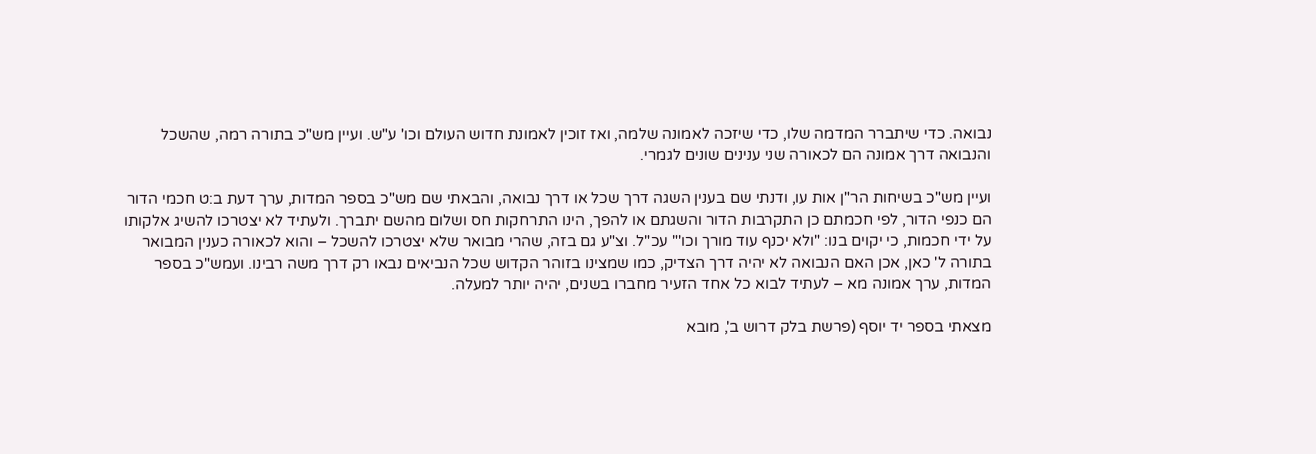נבואה. כדי שיתברר המדמה שלו, כדי שיזכה לאמונה שלמה, ואז זוכין לאמונת חדוש העולם וכו' ע"ש. ועיין מש"כ בתורה רמה, שהשכל והנבואה דרך אמונה הם לכאורה שני ענינים שונים לגמרי.

ועיין מש"כ בשיחות הר"ן אות עו, ודנתי שם בענין השגה דרך שכל או דרך נבואה, והבאתי שם מש"כ בספר המדות, ערך דעת ב:ט חכמי הדור הם כנפי הדור, לפי חכמתם כן התקרבות הדור והשגתם או להפך, הינו התרחקות חס ושלום מהשם יתברך. ולעתיד לא יצטרכו להשיג אלקותו על ידי חכמות, כי יקוים בנו: "ולא יכנף עוד מורך וכו'" עכ"ל. וצ"ע גם בזה, שהרי מבואר שלא יצטרכו להשכל – והוא לכאורה כענין המבואר בתורה ל' כאן, אכן האם הנבואה לא יהיה דרך הצדיק, כמו שמצינו בזוהר הקדוש שכל הנביאים נבאו רק דרך משה רבינו. ועמש"כ בספר המדות, ערך אמונה מא – לעתיד לבוא כל אחד הזעיר מחברו בשנים, יהיה יותר למעלה.

מצאתי בספר יד יוסף (פרשת בלק דרוש ב', מובא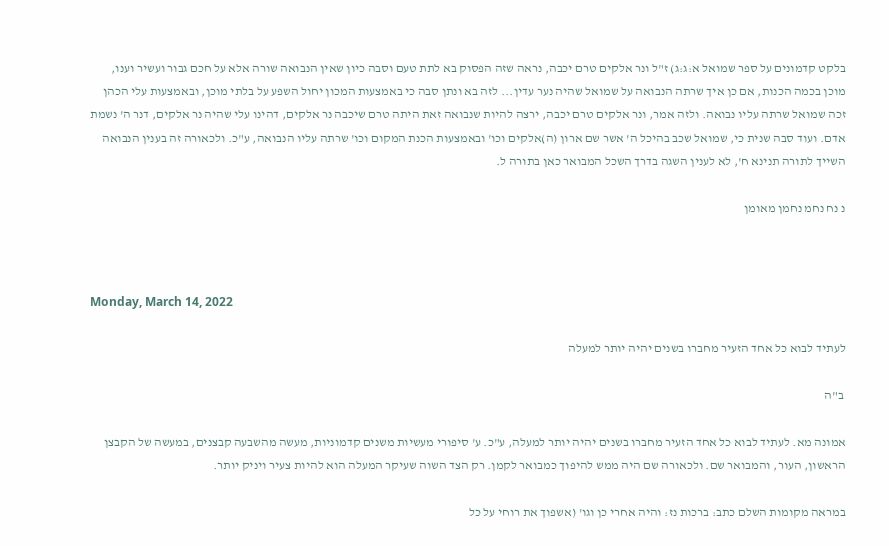בלקט קדמונים על ספר שמואל א:ג:ג) ז"ל ונר אלקים טרם יכבה, נראה שזה הפסוק בא לתת טעם וסבה כיון שאין הנבואה שורה אלא על חכם גבור ועשיר וענו, מוכן בכמה הכנות, אם כן איך שרתה הנבואה על שמואל שהיה נער עדין... לזה בא ונתן סבה כי באמצעות המכון יחול השפע על בלתי מוכן, ובאמצעות עלי הכהן זכה שמואל שרתה עליו נבואה. ולזה אמר, ונר אלקים טרם יכבה, ירצה להיות שנבואה זאת היתה טרם שיכבה נר אלקים, דהינו עלי שהיה נר אלקים, דנר ה' נשמת אדם. ועוד סבה שנית כי, שמואל שכב בהיכל ה' אשר שם ארון (ה)אלקים וכו' ובאמצעות הכנת המקום וכו' שרתה עליו הנבואה, ע"כ. ולכאורה זה בענין הנבואה השייך לתורה תנינא ח', לא לענין השגה בדרך השכל המבואר כאן בתורה ל.

נ נח נחמ נחמן מאומן



Monday, March 14, 2022

לעתיד לבוא כל אחד הזעיר מחברו בשנים יהיה יותר למעלה

 ב"ה

אמונה מא. לעתיד לבוא כל אחד הזעיר מחברו בשנים יהיה יותר למעלה, ע"כ. ע' סיפורי מעשיות משנים קדמוניות, מעשה מהשבעה קבצנים, במעשה של הקבצן הראשון, העור, והמבואר שם. ולכאורה שם היה ממש להיפוך כמבואר לקמן. רק הצד השוה שעיקר המעלה הוא להיות צעיר ויניק יותר.

במראה מקומות השלם כתב: ברכות נז: והיה אחרי כן וגו' (אשפוך את רוחי על כל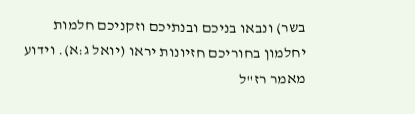בשר) ונבאו בניכם ובנתיכם וזקניכם חלמות יחלמון בחוריכם חזיונות יראו (יואל ג:א). וידוע מאמר רז"ל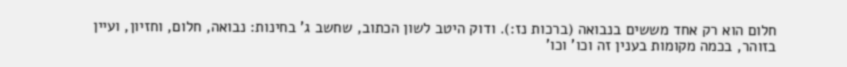חלום הוא רק אחד מששים בנבואה (ברכות נז:). ודוק היטב לשון הכתוב, שחשב ג' בחינות: נבואה, חלום, וחזיון, ועיין בזוהר, בכמה מקומות בענין זה וכו' וכו'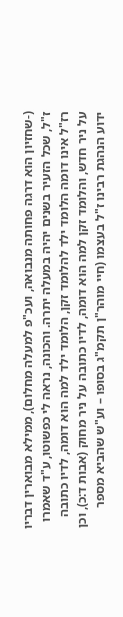(-שחזיון הוא דרגה פחותה מנבואה, ועכ"פ למעלה מחלום), ממילא מבוארין דבריו ז"ל, שכל הזעיר בשנים יהיה במעלה יתרה. והכונה, נראה לי כפשוטו, ע"ד שאמרו רז"ל אינו דומה הלומד ילד להלומד זקן, הלומד ילד למה הוא דומה, לדיו כתובה  על ניר חדש, והלומד זקן למה הוא דומה, לדיו כתובה על ניר מחוק (אבות ד:כ), וכן ידוע הנהגת רבינו ז"ל בעצמו (חיי מוהר"ן תקמ"ג בסופו – וע"ש שהביא מספר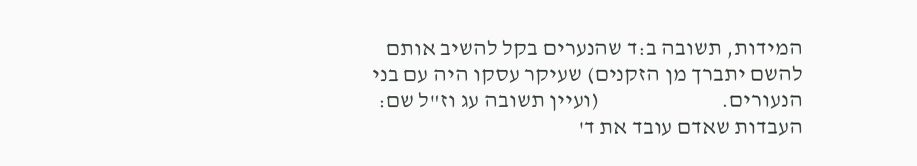המידות, תשובה ב:ד שהנערים בקל להשיב אותם להשם יתברך מן הזקנים) שעיקר עסקו היה עם בני הנעורים.                           (ועיין תשובה עג וז"ל שם: העבדות שאדם עובד את ד'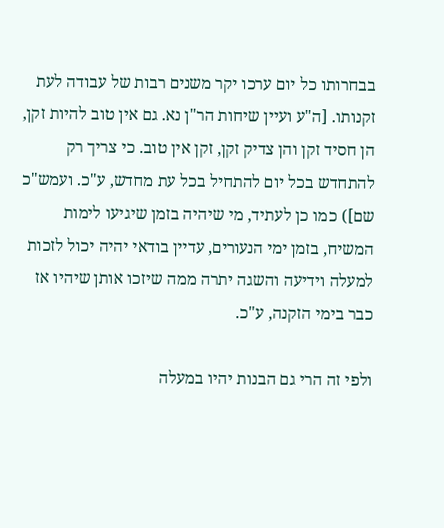בבחרותו כל יום ערכו יקר משנים רבות של עבודה לעת זקנותו. [ה"ע ועיין שיחות הר"ן נא. גם אין טוב להיות זקן, הן חסיד זקן והן צדיק זקן, זקן אין טוב. כי צריך רק להתחדש בכל יום להתחיל בכל עת מחדש, ע"כ. ועמש"כ שם]) כמו כן לעתיד, מי שיהיה בזמן שיגיעו לימות המשיח, בזמן ימי הנעורים, עדיין בודאי יהיה יכול לזכות למעלה וידיעה והשגה יתרה ממה שיזכו אותן שיהיו אז כבר בימי הזקנה, ע"כ.

ולפי זה הרי גם הבנות יהיו במעלה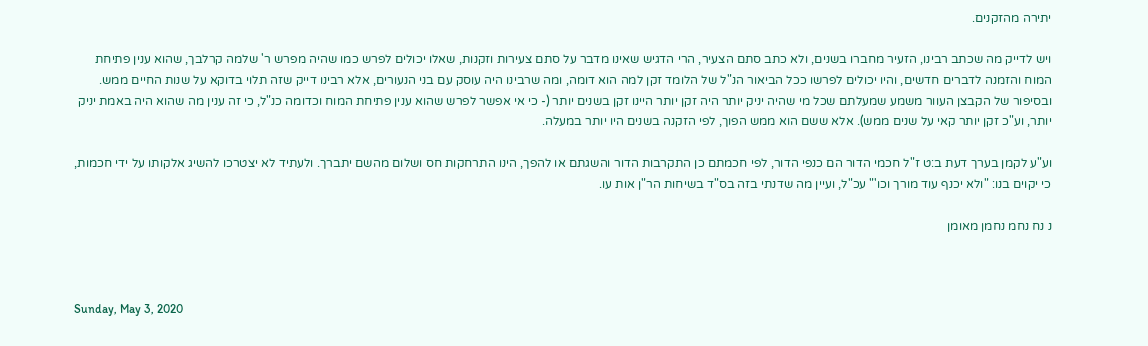יתירה מהזקנים.

ויש לדייק מה שכתב רבינו, הזעיר מחברו בשנים, ולא כתב סתם הצעיר, הרי הדגיש שאינו מדבר על סתם צעירות וזקנות, שאלו יכולים לפרש כמו שהיה מפרש ר' שלמה קרלבך, שהוא ענין פתיחת המוח והזמנה לדברים חדשים, והיו יכולים לפרשו ככל הביאור הנ"ל של הלומד זקן למה הוא דומה, ומה שרבינו היה עוסק עם בני הנעורים, אלא רבינו דייק שזה תלוי בדוקא על שנות החיים ממש. ובסיפור של הקבצן העוור משמע שמעלתם שכל מי שהיה יניק יותר היה זקן יותר היינו זקן בשנים יותר (- כי אי אפשר לפרש שהוא ענין פתיחת המוח וכדומה כנ"ל, כי זה ענין מה שהוא היה באמת יניק יותר, וע"כ זקן יותר קאי על שנים ממש). אלא ששם הוא ממש הפוך, לפי הזקנה בשנים היו יותר במעלה.

וע"ע לקמן בערך דעת ב:ט ז"ל חכמי הדור הם כנפי הדור, לפי חכמתם כן התקרבות הדור והשגתם או להפך, הינו התרחקות חס ושלום מהשם יתברך. ולעתיד לא יצטרכו להשיג אלקותו על ידי חכמות, כי יקוים בנו: "ולא יכנף עוד מורך וכו'" עכ"ל, ועיין מה שדנתי בזה בס"ד בשיחות הר"ן אות עו.

נ נח נחמ נחמן מאומן



Sunday, May 3, 2020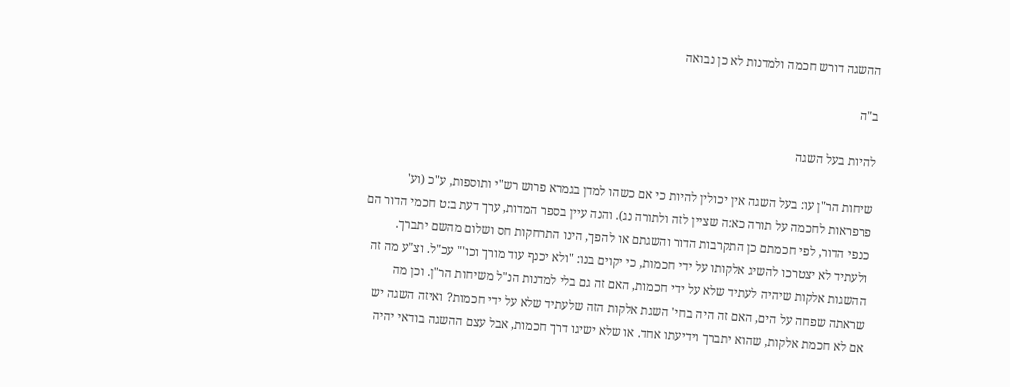ההשגה דורש חכמה ולמדנות לא כן נבואה

ב"ה

להיות בעל השגה

שיחות הר"ן עו: בעל השגה אין יכולין להיות כי אם כשהו למדן בגמרא פרוש רש"י ותוספות, ע"כ (וע' פרפראות לחכמה על תורה כא:ה שציין לזה ולתורה נג). והנה עיין בספר המדות, ערך דעת ב:ט חכמי הדור הם כנפי הדור, לפי חכמתם כן התקרבות הדור והשגתם או להפך, הינו התרחקות חס ושלום מהשם יתברך. ולעתיד לא יצטרכו להשיג אלקותו על ידי חכמות, כי יקוים בנו: "ולא יכנף עוד מורך וכו'" עכ"ל. וצ"ע מה זה ההשגות אלקות שיהיה לעתיד שלא על ידי חכמות, האם זה גם בלי למדנות הנ"ל משיחות הר"ן. וכן מה שראתה שפחה על הים, האם זה היה בחי' השגת אלקות הזה שלעתיד שלא על ידי חכמות? ואיזה השגה יש אם לא חכמת אלקות, שהוא יתברך וידיעתו אחד. או שלא ישיגו דרך חכמות, אבל עצם ההשגה בודאי יהיה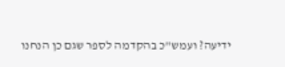ידיעה? ועמש"כ בהקדמה לספר שגם כן הנחנו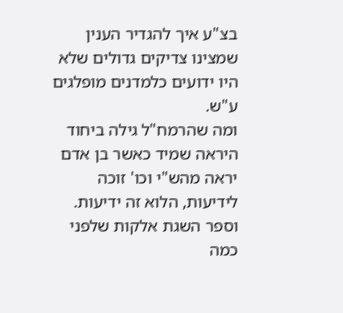בצ"ע איך להגדיר הענין שמצינו צדיקים גדולים שלא היו ידועים כלמדנים מופלגים ע"ש.
ומה שהרמח"ל גילה ביחוד היראה שמיד כאשר בן אדם יראה מהש"י וכו' זוכה לידיעות, הלוא זה ידיעות.
וספר השגת אלקות שלפני כמה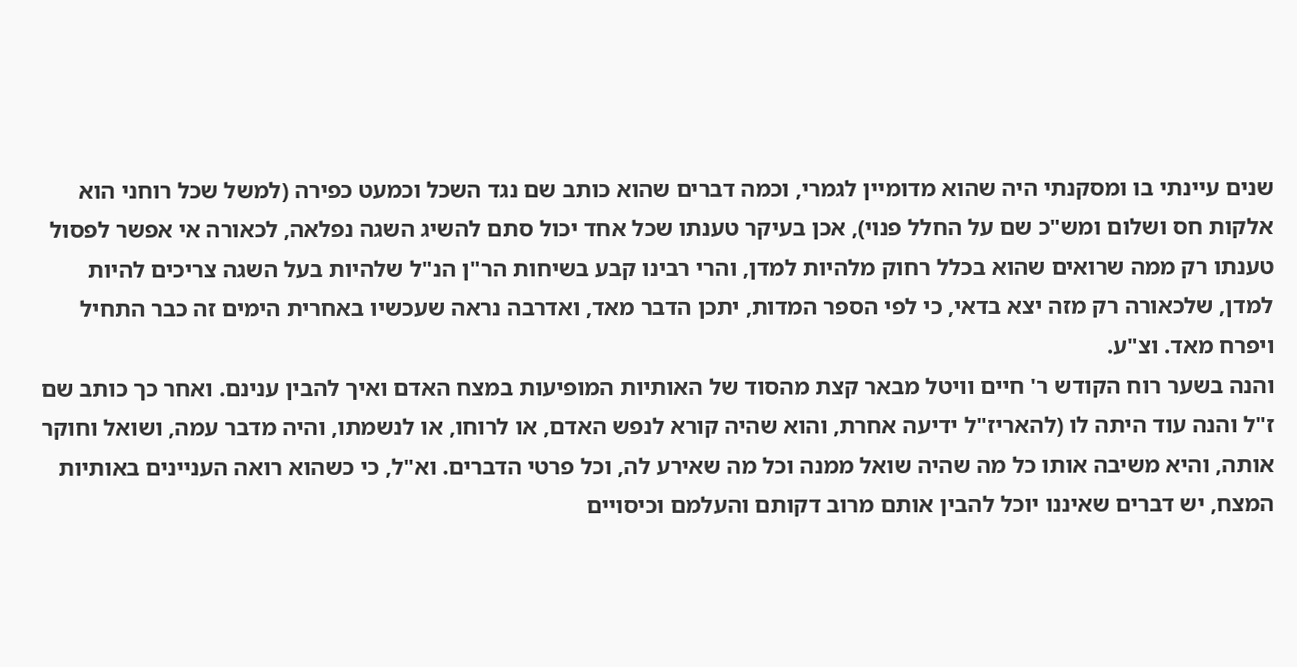שנים עיינתי בו ומסקנתי היה שהוא מדומיין לגמרי, וכמה דברים שהוא כותב שם נגד השכל וכמעט כפירה (למשל שכל רוחני הוא אלקות חס ושלום ומש"כ שם על החלל פנוי), אכן בעיקר טענתו שכל אחד יכול סתם להשיג השגה נפלאה, לכאורה אי אפשר לפסול טענתו רק ממה שרואים שהוא בכלל רחוק מלהיות למדן, והרי רבינו קבע בשיחות הר"ן הנ"ל שלהיות בעל השגה צריכים להיות למדן, שלכאורה רק מזה יצא בדאי, כי לפי הספר המדות, יתכן הדבר מאד, ואדרבה נראה שעכשיו באחרית הימים זה כבר התחיל ויפרח מאד. וצ"ע.
והנה בשער רוח הקודש ר' חיים וויטל מבאר קצת מהסוד של האותיות המופיעות במצח האדם ואיך להבין ענינם. ואחר כך כותב שם ז"ל והנה עוד היתה לו (להאריז"ל ידיעה אחרת, והוא שהיה קורא לנפש האדם, או לרוחו, או לנשמתו, והיה מדבר עמה, ושואל וחוקר אותה, והיא משיבה אותו כל מה שהיה שואל ממנה וכל מה שאירע לה, וכל פרטי הדברים. וא"ל, כי כשהוא רואה העניינים באותיות המצח, יש דברים שאיננו יוכל להבין אותם מרוב דקותם והעלמם וכיסויים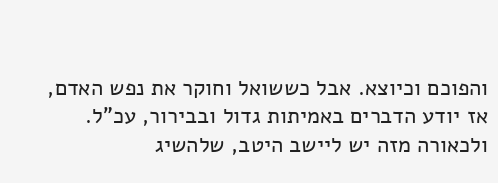והפוכם וכיוצא. אבל כששואל וחוקר את נפש האדם, אז יודע הדברים באמיתות גדול ובבירור, עכ"ל.
ולכאורה מזה יש ליישב היטב, שלהשיג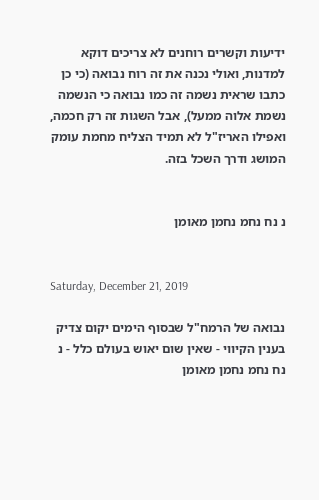ידיעות וקשרים רוחנים לא צריכים דוקא למדנות, ואולי נכנה את זה רוח נבואה (כי כן כתבו שראית נשמה זה כמו נבואה כי הנשמה נשמת אלוה ממעל), אבל השגות זה רק חכמה, ואפילו האריז"ל לא תמיד הצליח מחמת עומק המושג ודרך השכל בזה.


נ נח נחמ נחמן מאומן


Saturday, December 21, 2019

נבואה של הרמח"ל שבסוף הימים יקום צדיק בענין הקיווי - שאין שום יאוש בעולם כלל - נ נח נחמ נחמן מאומן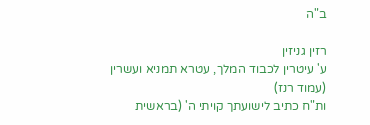ב"ה

רזין גניזין
ע' עיטרין לכבוד המלך, עטרא תמניא ועשרין (עמוד רנז)
ות"ח כתיב לישועתך קויתי ה' (בראשית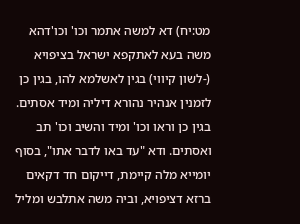מט:יח) דא למשה אתמר וכו' וכו'דהא משה בעא לאתקפא ישראל בציפויא (-לשון קיווי) בגין לאשלמא להו, בגין כן לזמנין אנהיר נהורא דיליה ומיד אסתים. בגין כן וראו וכו' ומיד והשיב וכו' תב ואסתים. ודא "עד באו לדבר אתו", בסוף יומייא מלה קיימת, דייקום חד דקאים ברזא דציפויא, וביה משה אתלבש ומליל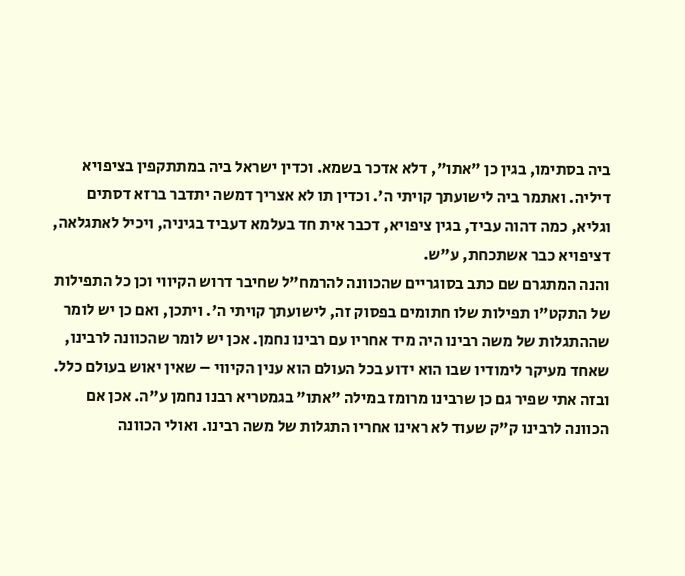ביה בסתימו, בגין כן "אתו", דלא אדכר בשמא. וכדין ישראל ביה במתתקפין בציפויא דיליה. ואתמר ביה לישועתך קויתי ה'. וכדין תו לא אצריך דמשה יתדבר ברזא דסתים וגליא, כמה דהוה עביד, בגין ציפויא, דכבר אית חד בעלמא דעביד בגיניה, ויכיל לאתגלאה, דציפויא כבר אשתכחת, ע"ש.
והנה המתגרם שם כתב בסוגריים שהכוונה להרמח"ל שחיבר דרוש הקיווי וכן כל התפילות של התקט"ו תפילות שלו חתומים בפסוק זה, לישועתך קויתי ה'. ויתכן, ואם כן יש לומר שההתגלות של משה רבינו היה מיד אחריו עם רבינו נחמן. אכן יש לומר שהכוונה לרבינו, שאחד מעיקר לימודיו שבו הוא ידוע בכל העולם הוא ענין הקיווי – שאין יאוש בעולם כלל. ובזה אתי שפיר גם כן שרבינו מרומז במילה "אתו" בגמטריא רבנו נחמן ע"ה. אכן אם הכוונה לרבינו ק"ק שעוד לא ראינו אחריו התגלות של משה רבינו. ואולי הכוונה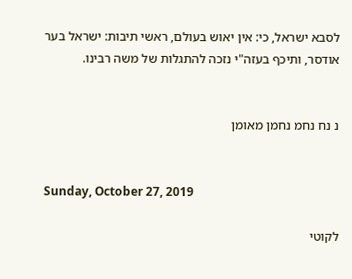לסבא ישראל, כי: אין יאוש בעולם, ראשי תיבות: ישראל בער אודסר, ותיכף בעזה"י נזכה להתגלות של משה רבינו.


נ נח נחמ נחמן מאומן


Sunday, October 27, 2019

לקוטי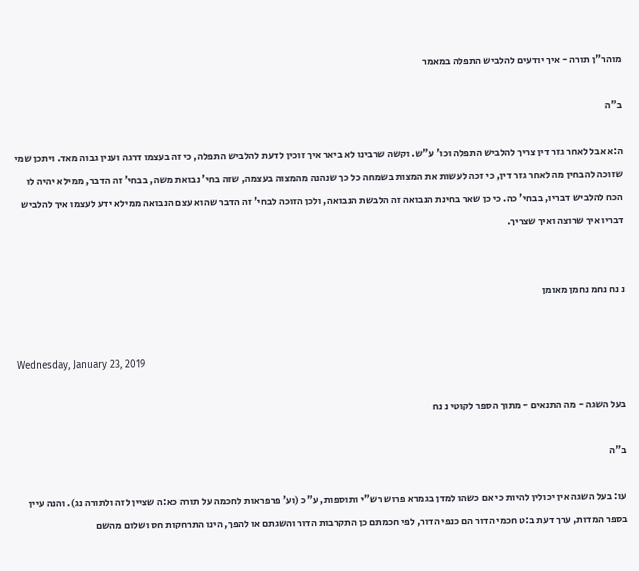מוהר"ן תורה - איך יודעים להלביש התפלה במאמר

ב"ה

ה:א אבל לאחר גזר דין צריך להלביש התפלה וכו' ע"ש. וקשה שרבינו לא ביאר איך זוכין לדעת להלביש התפלה, כי זה בעצמו דרגה וענין גבוה מאד. ויתכן שמי שזוכה להבחין מה לאחר גזר דין, כי זכה לעשות את המצות בשמחה כל כך שנהנה מהמצוה בעצמה, שזה בחי' נבואת משה, בבחי' זה הדבר, ממילא יהיה לו הכח להלביש דבריו, בבחי' כה. כי כן שאר בחינת הנבואה זה הלבשת הנבואה, ולכן הזוכה לבחי' זה הדבר שהוא עצם הנבואה ממילא ידע לעצמו איך להלביש דבריו איך שרוצה ואיך שצריך.


נ נח נחמ נחמן מאומן


Wednesday, January 23, 2019

בעל השגה - מה התנאים - מתוך הספר לקוטי נ נח

ב"ה

עו: בעל השגה אין יכולין להיות כי אם כשהו למדן בגמרא פרוש רש"י ותוספות, ע"כ (וע' פרפראות לחכמה על תורה כא:ה שציין לזה ולתורה נג). והנה עיין בספר המדות, ערך דעת ב:ט חכמי הדור הם כנפי הדור, לפי חכמתם כן התקרבות הדור והשגתם או להפך, הינו התרחקות חס ושלום מהשם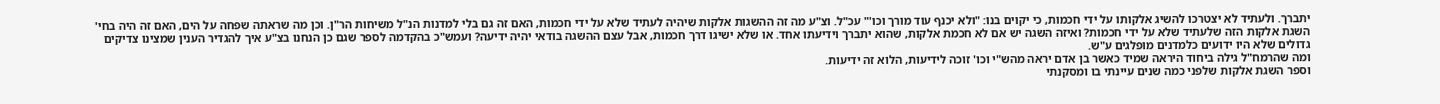יתברך. ולעתיד לא יצטרכו להשיג אלקותו על ידי חכמות, כי יקוים בנו: "ולא יכנף עוד מורך וכו'" עכ"ל. וצ"ע מה זה ההשגות אלקות שיהיה לעתיד שלא על ידי חכמות, האם זה גם בלי למדנות הנ"ל משיחות הר"ן. וכן מה שראתה שפחה על הים, האם זה היה בחי' השגת אלקות הזה שלעתיד שלא על ידי חכמות? ואיזה השגה יש אם לא חכמת אלקות, שהוא יתברך וידיעתו אחד. או שלא ישיגו דרך חכמות, אבל עצם ההשגה בודאי יהיה ידיעה? ועמש"כ בהקדמה לספר שגם כן הנחנו בצ"ע איך להגדיר הענין שמצינו צדיקים גדולים שלא היו ידועים כלמדנים מופלגים ע"ש.
ומה שהרמח"ל גילה ביחוד היראה שמיד כאשר בן אדם יראה מהש"י וכו' זוכה לידיעות, הלוא זה ידיעות.
וספר השגת אלקות שלפני כמה שנים עיינתי בו ומסקנתי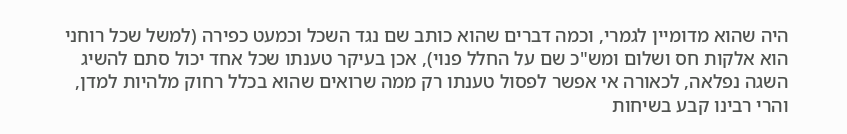היה שהוא מדומיין לגמרי, וכמה דברים שהוא כותב שם נגד השכל וכמעט כפירה (למשל שכל רוחני הוא אלקות חס ושלום ומש"כ שם על החלל פנוי), אכן בעיקר טענתו שכל אחד יכול סתם להשיג השגה נפלאה, לכאורה אי אפשר לפסול טענתו רק ממה שרואים שהוא בכלל רחוק מלהיות למדן, והרי רבינו קבע בשיחות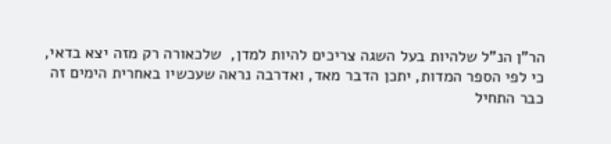הר"ן הנ"ל שלהיות בעל השגה צריכים להיות למדן,  שלכאורה רק מזה יצא בדאי, כי לפי הספר המדות, יתכן הדבר מאד, ואדרבה נראה שעכשיו באחרית הימים זה כבר התחיל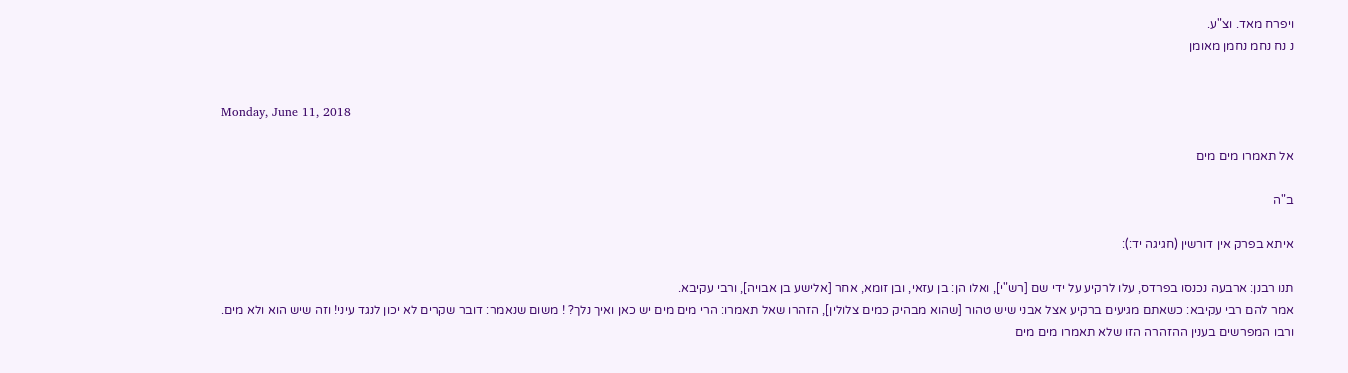ויפרח מאד. וצ"ע.
נ נח נחמ נחמן מאומן


Monday, June 11, 2018

אל תאמרו מים מים

ב"ה

איתא בפרק אין דורשין (חגיגה יד:):

תנו רבנן: ארבעה נכנסו בפרדס, עלו לרקיע על ידי שם [רש"י], ואלו הן: בן עזאי, ובן זומא, אחר [אלישע בן אבויה], ורבי עקיבא.
אמר להם רבי עקיבא: כשאתם מגיעים ברקיע אצל אבני שיש טהור [שהוא מבהיק כמים צלולין], הזהרו שאל תאמרו: הרי מים מים יש כאן ואיך נלך? ! משום שנאמר: דובר שקרים לא יכון לנגד עיני! וזה שיש הוא ולא מים.
ורבו המפרשים בענין ההזהרה הזו שלא תאמרו מים מים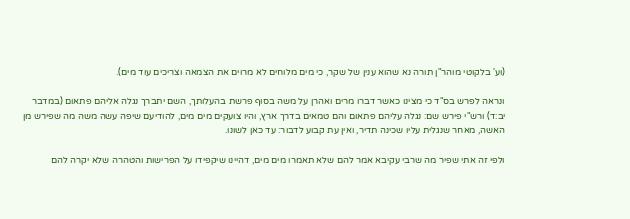(וע' בלקוטי מוהר"ן תורה נא שהוא ענין של שקר, כי מים מלוחים לא מרוים את הצמאה וצריכים עוד מים).

ונראה לפרש בס"ד כי מצינו כאשר דברו מרים ואהרן על משה בסוף פרשת בהעלותך, השם יתברך נגלה אליהם פתאום (במדבר יב:ד) ורש"י פירש שם: נגלה עליהם פתאום והם טמאים בדרך ארץ, והיו צועקים מים מים, להודיעם שיפה עשה משה מה שפירש מן האשה, מאחר שנגלית עליו שכינה תדיר, ואין עת קבוע לדבור: עד כאן לשונו.

ולפי זה אתי שפיר מה שרבי עקיבא אמר להם שלא תאמרו מים מים, דהיינו שיקפידו על הפרישות והטהרה שלא יקרה להם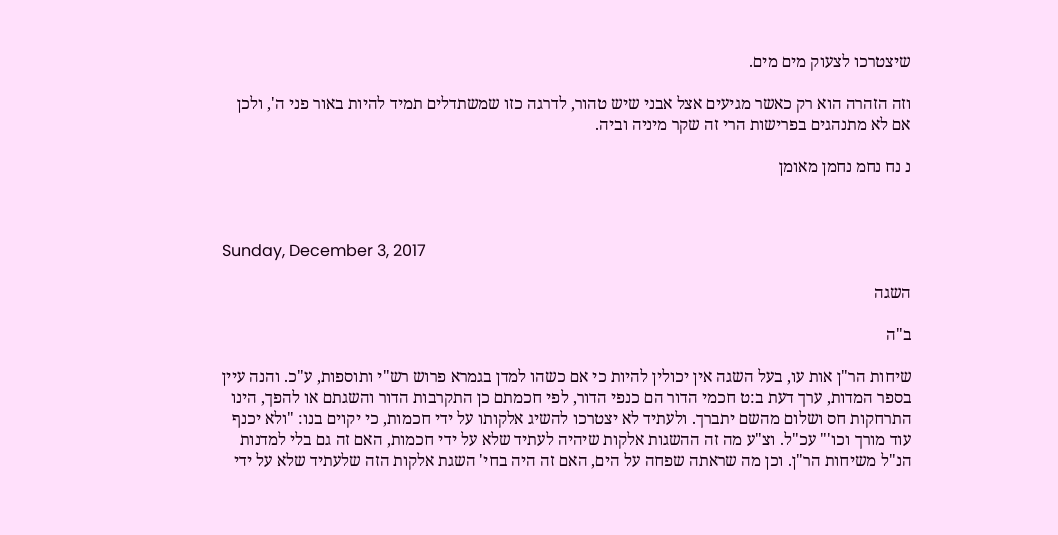שיצטרכו לצעוק מים מים.

וזה הזהרה הוא רק כאשר מגיעים אצל אבני שיש טהור, לדרגה כזו שמשתדלים תמיד להיות באור פני ה', ולכן אם לא מתנהגים בפרישות הרי זה שקר מיניה וביה.

נ נח נחמ נחמן מאומן



Sunday, December 3, 2017

השגה

ב"ה

שיחות הר"ן אות עו, בעל השגה אין יכולין להיות כי אם כשהו למדן בגמרא פרוש רש"י ותוספות, ע"כ. והנה עיין בספר המדות, ערך דעת ב:ט חכמי הדור הם כנפי הדור, לפי חכמתם כן התקרבות הדור והשגתם או להפך, הינו התרחקות חס ושלום מהשם יתברך. ולעתיד לא יצטרכו להשיג אלקותו על ידי חכמות, כי יקוים בנו: "ולא יכנף עוד מורך וכו'" עכ"ל. וצ"ע מה זה ההשגות אלקות שיהיה לעתיד שלא על ידי חכמות, האם זה גם בלי למדנות הנ"ל משיחות הר"ן. וכן מה שראתה שפחה על הים, האם זה היה בחי' השגת אלקות הזה שלעתיד שלא על ידי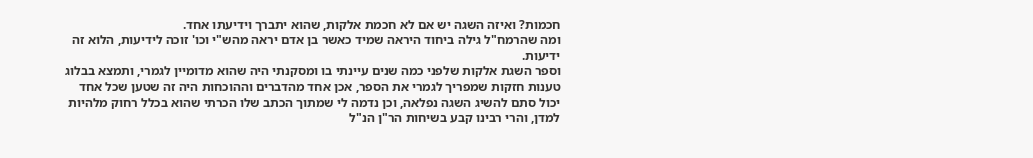חכמות? ואיזה השגה יש אם לא חכמת אלקות, שהוא יתברך וידיעתו אחד.
ומה שהרמח"ל גילה ביחוד היראה שמיד כאשר בן אדם יראה מהש"י וכו' זוכה לידיעות, הלוא זה ידיעות.
וספר השגת אלקות שלפני כמה שנים עיינתי בו ומסקנתי היה שהוא מדומיין לגמרי, ותמצא בבלוג טענות חזקות שמפריך לגמרי את הספר, אכן אחד מהדברים וההוכחות היה זה שטען שכל אחד יכול סתם להשיג השגה נפלאה, וכן נדמה לי שמתוך הכתב שלו הכרתי שהוא בכלל רחוק מלהיות למדן, והרי רבינו קבע בשיחות הר"ן הנ"ל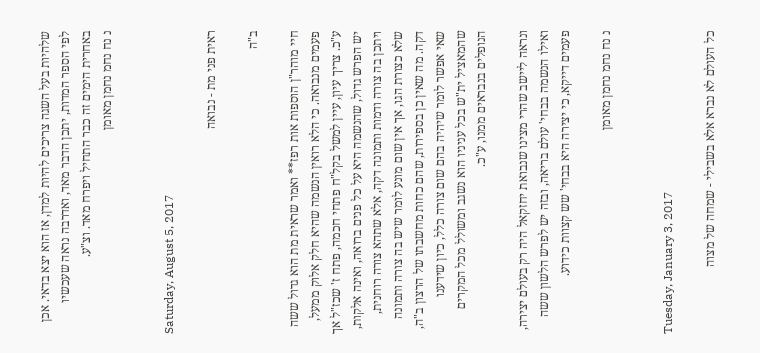שלהיות בעל השגה צריכים להיות למדן, אז הוא יצא בדאי. אכן לפי הספר המדות, יתכן הדבר מאד, ואדרבה נראה שעכשיו באחרית הימים זה כבר התחיל ויפרח מאד. וצ"ע.
נ נח נחמ נחמן מאומן


Saturday, August 5, 2017

ראית פני מת - נבואה

ב"ה

חיי מוהר"ן הוספות אות רפז** ואמר שראית מת הוא גדול ששה פעמים מנבואה. כי הלא רואין הנשמה שהיא חלק אלוק ממעל, ע"כ. צריך עיון, עיין למשל בקל"ח פתחי חכמה, פתח ז' שכז"ל אך יש הפרש גדול, שהנשמה היא על כל פנים ברואה, ואינה אלקות, ויתכן בה צורה ודמות ותמונה דקה, אלא שתהא צורה רוחנית, שלא כצורת הגו, אך אין שום מונע לומר שיש בה צורה ותמונה דקה. מה שאין כן בספירות, שהם כחות מחשבתו של הרצון ב"ה, שאי אפשר לומר שיהיה בהם שום צורה כלל, כיון שידענו שהמאציל ית"ש בכל עניניו הוא נשגב ומשולל מכל המקרים הנופלים בנבראים ממנו, ע"כ.

ונראה ליישב שהרי מצינו שנבואת יחזקאל היה רק בעולם יצירה, ואילו הנשמה בבחי' עולם בריאה, ובזה יש לפרש הלשון ששה פעמים דייקא, כי יצירה היא בבחי' שש קצוות כידוע.

נ נח נחמ נחמן מאומן


Tuesday, January 3, 2017

כל העולם לא נברא אלא בשבילי - שמחה של מצוה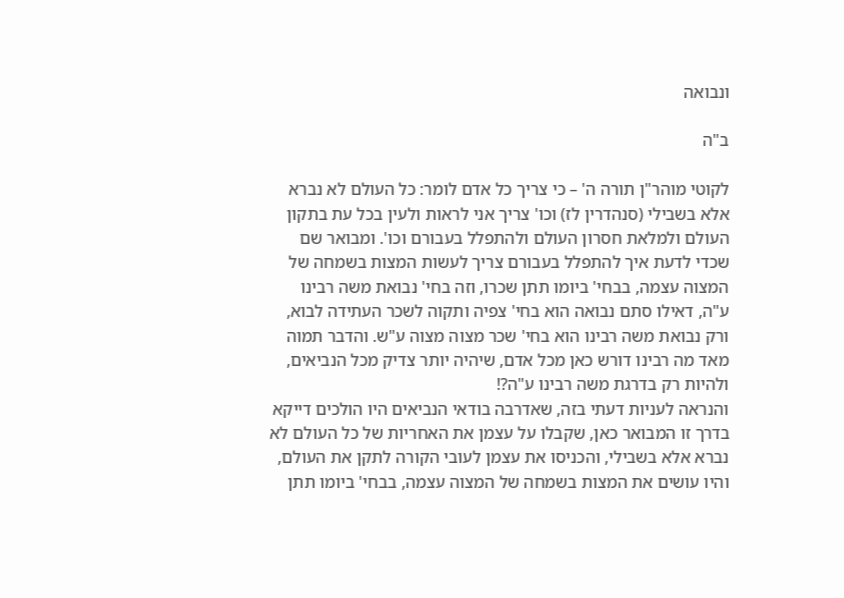ונבואה

ב"ה

לקוטי מוהר"ן תורה ה' – כי צריך כל אדם לומר: כל העולם לא נברא אלא בשבילי (סנהדרין לז) וכו' צריך אני לראות ולעין בכל עת בתקון העולם ולמלאת חסרון העולם ולהתפלל בעבורם וכו'. ומבואר שם שכדי לדעת איך להתפלל בעבורם צריך לעשות המצות בשמחה של המצוה עצמה, בבחי' ביומו תתן שכרו, וזה בחי' נבואת משה רבינו ע"ה, דאילו סתם נבואה הוא בחי' צפיה ותקוה לשכר העתידה לבוא, ורק נבואת משה רבינו הוא בחי' שכר מצוה מצוה ע"ש. והדבר תמוה מאד מה רבינו דורש כאן מכל אדם, שיהיה יותר צדיק מכל הנביאים, ולהיות רק בדרגת משה רבינו ע"ה?!
והנראה לעניות דעתי בזה, שאדרבה בודאי הנביאים היו הולכים דייקא בדרך זו המבואר כאן, שקבלו על עצמן את האחריות של כל העולם לא נברא אלא בשבילי, והכניסו את עצמן לעובי הקורה לתקן את העולם, והיו עושים את המצות בשמחה של המצוה עצמה, בבחי' ביומו תתן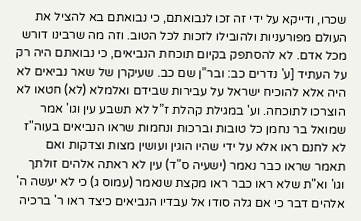שכרו, ודייקא על ידי זה זכו לנבואתם, כי נבואתם בא להציל את העולם מפורעניות ולהובילו לזכות לכל הטוב. וזה מה שרבינו דורש מכל אדם. לא להסתפק בקיום תוכחת הנביאים, כי נבואתם היה רק על העתיד [ע' נדרים כב: ובר”ן שם כב. שעיקרן של שאר נביאים לא היה אלא להוכיח ישראל על עבירות שבידם ואלמלא (לא) חטאו לא הוצרכו לתוכחה. וע' במגילת קהלת ז”ל לא תשבע עין וגו' אמר שמואל בר נחמן כל טובות וברכות ונחמות שראו הנביאים בעוה"ז לא לחנם ראו אלא על ידי שהיו הוגין ועושין מצות וצדקות ואם תאמר שראו כבר נאמר (ישעיה ס"ד) עין לא ראתה אלהים זולתך וגו' וא"ת שלא ראו כבר ראו מקצת שנאמר (עמוס ג) כי לא יעשה ה' אלהים דבר כי אם גלה סודו אל עבדיו הנביאים כיצד ראו ר' ברכיה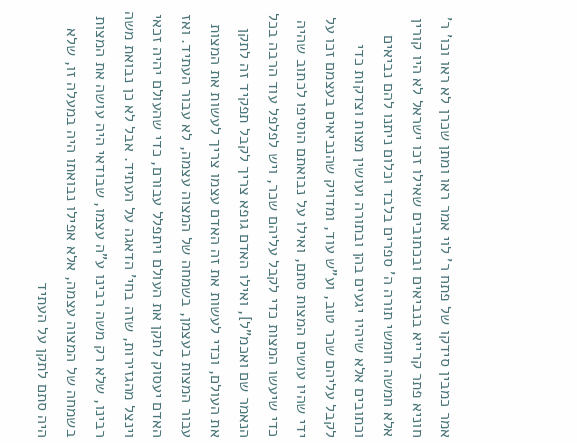אמר כמבין סידקו של פתח ר' לוי אמר ראו ומתן שכרן לא ראו וכו' ר' חוניא פתר קרייא בנביאים ובכתובים שאילו זכו ישראל לא היו קורין אלא חמשה חומשי תורה ה' ספרים בלבד וכלום ניתנו להם נביאים וכתובים אלא שיהיו יגעים בהן ובתורה ועושין מצות וצדקות כדי לקבל עליהם שכר טוב, וע"ש עוד, ומדויק שהנביאים בעצמם זכו על ידי שהיו עושים המצות סתם, ואילו על נבואתם הוסיפו לכתוב שהיה כדי שיעשו המצות כדי לקבל עליהם שכר, ויש לפלפל עוד הרבה בכל הנאמר שם ואכמ"ל], ואילו האדם גופא צריך לקבל תפקיד זה לתקן את העולם, וכדי לעשות את זה האדם עצמו צריך לעשות את המצות עבור המצות בעצמן, בשמחה של המצוה עצמה, לא עבור העתיד. ואז האדם יעסוק לתקן את העולם ויתפלל עבורם, כדי שהעולם יהיה זכאי וינצל מהגזירות, שזה בחי' הדאגה על העתיד. אבל לא כן נבואת משה רבינו, שלא רק משה רבינו ע"ה עצמו, שבודאי היה עושה את המצות בשמחה של המצוה עצמה, אלא אפילו נבואתו היה במעלה זו, שלא היה סתם לתקן על העתיד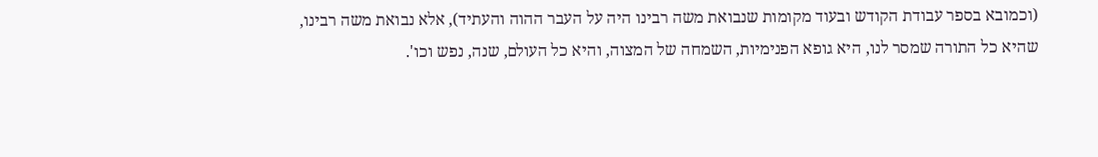(וכמובא בספר עבודת הקודש ובעוד מקומות שנבואת משה רבינו היה על העבר ההוה והעתיד), אלא נבואת משה רבינו, שהיא כל התורה שמסר לנו, היא גופא הפנימיות, השמחה של המצוה, והיא כל העולם, שנה, נפש וכו'.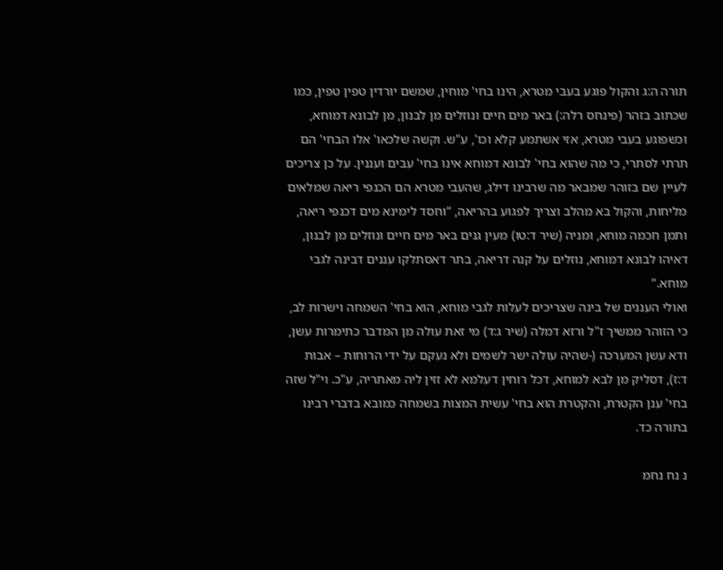תורה ה:ג והקול פוגע בעבי מטרא, הינו בחי' מוחין, שמשם יורדין טפין טפין, כמו שכתוב בזהר (פינחס רלה:) באר מים חיים ונוזלים מן לבנון, מן לבונא דמוחא, וכשפוגע בעבי מטרא, אזי אשתמע קלא וכו', ע"ש. וקשה שלכאו' אלו הבחי' הם תרתי לסתרי, כי מה שהוא בחי' לבונא דמוחא אינו בחי' עבים ועננין. על כן צריכים לעיין שם בזוהר שמבאר מה שרבינו דילג, שהעבי מטרא הם הכנפי ריאה שמלאים מליחות, והקול בא מהלב וצריך לפגוע בהריאה, “וחסד לימינא מים דכנפי ריאה, ותמן חכמה מוחא, ומניה (שיר ד:טו) מעין גנים באר מים חיים ונוזלים מן לבנון, דאיהו לבונא דמוחא, נוזלים על קנה דריאה, בתר דאסתלקו עננים דבינה לגבי מוחא.”
ואולי העננים של בינה שצריכים לעלות לגבי מוחא, הוא בחי' השמחה וישרות לב, כי הזוהר ממשיך ז"ל ורזא דמלה (שיר ג:ד) מי זאת עולה מן המדבר כתימרות עשן, ודא עשן המערכה (-שהיה עולה ישר לשמים ולא נעקם על ידי הרוחות – אבות ד:ז), דסליק מן לבא למוחא, דכל רוחין דעלמא לא זזין ליה מאתריה, ע"כ. וי"ל שזה בחי' ענן הקטרת, והקטרת הוא בחי' עשית המצות בשמחה כמובא בדברי רבינו בתורה כד.

נ נח נחמ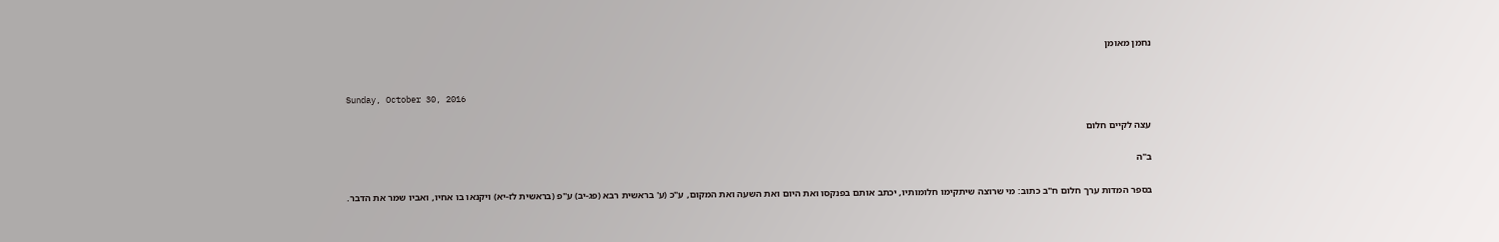נחמן מאומן


Sunday, October 30, 2016

עצה לקיים חלום

ב"ה

בספר המדות ערך חלום ח"ב כתוב: מי שרוצה שיתקימו חלומותיו, יכתב אותם בפנקסו ואת היום ואת השעה ואת המקום, ע"כ (ע' בראשית רבא (פג-יב) ע"פ (בראשית לז-יא) ויקנאו בו אחיו, ואביו שמר את הדבר.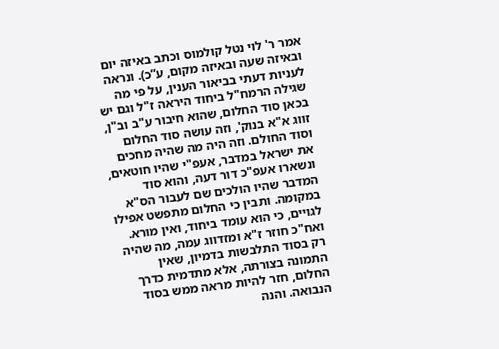אמר ר' לוי נטל קולמוס וכתב באיזה יום ובאיזה שעה ובאיזה מקום, ע”כ). ונראה לעניות דעתי בביאור הענין, על פי מה שגילה הרמח"ל ביחוד היראה ז"ל וגם יש בכאן סוד החלום, שהוא חיבור ע"ב וב"ן, זווג א"א בנוק', וזה עושה סוד החלום וסוד החולם. וזה היה מה שהיה מחכים את ישראל במדבר, אעפ"י שהיו חוטאים, ונשארו אעפ"כ דור דעה, והוא סוד המדבר שהיו הולכים שם לעבור הס"א במקומה. ותבין כי החלום מתפשט אפילו לגויים, כי הוא עומד ביחוד, ואין מורא. ואח"כ חוזר ז"א ומזדווג עמה, מה שהיה רק בסוד התלבשות בדמיון, שאין התמונה בצורתה, אלא מתדמית כדרך החלום, חזר להיות מראה ממש בסוד הנבואה. והנה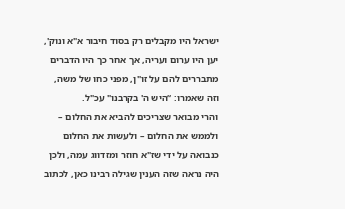ישראל היו מקבלים רק בסוד חיבור א"א ונוק', יען היו ערום ועריה, אך אחר כך היו הדברים מתבררים להם על זו"ן, מפני כחו של משה, וזה שאמרו: “היש ה' בקרבנו" עכ"ל.
והרי מבואר שצריכים להביא את החלום – ולממש את החלום – ולעשות את החלום כנבואה על ידי שז"א חוזר ומזדווג עמה, ולכן היה נראה שזה הענין שגילה רבינו כאן, לכתוב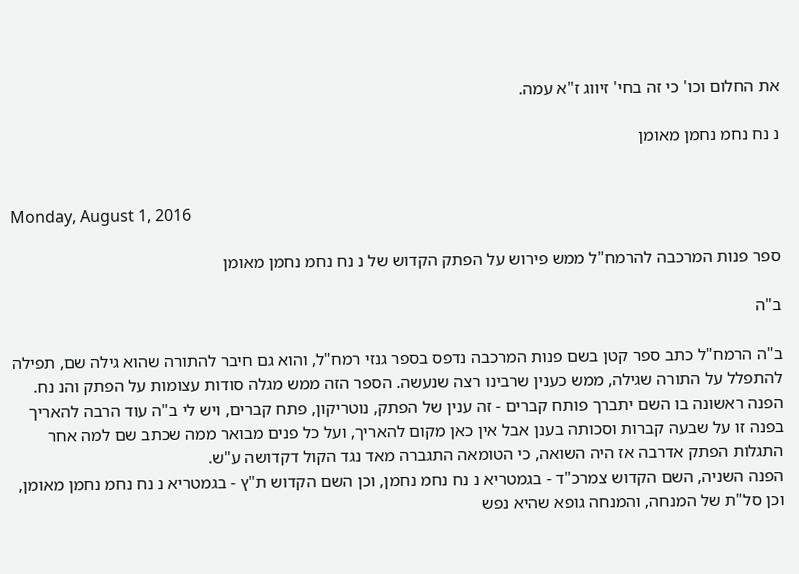את החלום וכו' כי זה בחי' זיווג ז"א עמה.

נ נח נחמ נחמן מאומן


Monday, August 1, 2016

ספר פנות המרכבה להרמח"ל ממש פירוש על הפתק הקדוש של נ נח נחמ נחמן מאומן

ב"ה

ב"ה הרמח"ל כתב ספר קטן בשם פנות המרכבה נדפס בספר גנזי רמח"ל, והוא גם חיבר להתורה שהוא גילה שם, תפילה להתפלל על התורה שגילה, ממש כענין שרבינו רצה שנעשה. הספר הזה ממש מגלה סודות עצומות על הפתק והנ נח.
הפנה ראשונה בו השם יתברך פותח קברים - זה ענין של הפתק, נוטריקון, פתח קברים, ויש לי ב"ה עוד הרבה להאריך בפנה זו על שבעה קברות וסכותה בענן אבל אין כאן מקום להאריך, ועל כל פנים מבואר ממה שכתב שם למה אחר התגלות הפתק אדרבה אז היה השואה, כי הטומאה התגברה מאד נגד הקול דקדושה ע"ש.
הפנה השניה, השם הקדוש צמרכ"ד - בגמטריא נ נח נחמ נחמן, וכן השם הקדוש ת"ץ - בגמטריא נ נח נחמ נחמן מאומן, וכן סל"ת של המנחה, והמנחה גופא שהיא נפש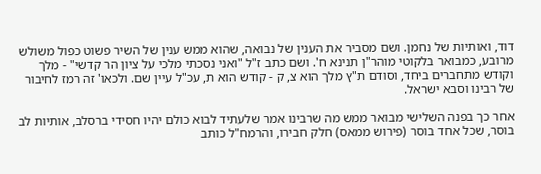דוד, ואותיות של נחמן. ושם מסביר את הענין של נבואה, שהוא ממש ענין של השיר פשוט כפול משולש מרובע, כמבואר בלקוטי מוהר"ן תנינא ח'. ושם כתב ז"ל "ואני נסכתי מלכי על ציון הר קדשי" - מלך וקודש מתחברים ביחד, וסודם ת"ץ מלך הוא צ, ק - קודש הוא ת, עכ"ל עיין שם. ולכאו' זה רמז לחיבור של רבינו וסבא ישראל.

אחר כך בפנה השלישי מבואר ממש מה שרבינו אמר שלעתיד לבוא כולם יהיו חסידי ברסלב, אותיות לב בוסר, שכל אחד בוסר (פירוש ממאס) חלק חבירו, והרמח"ל כותב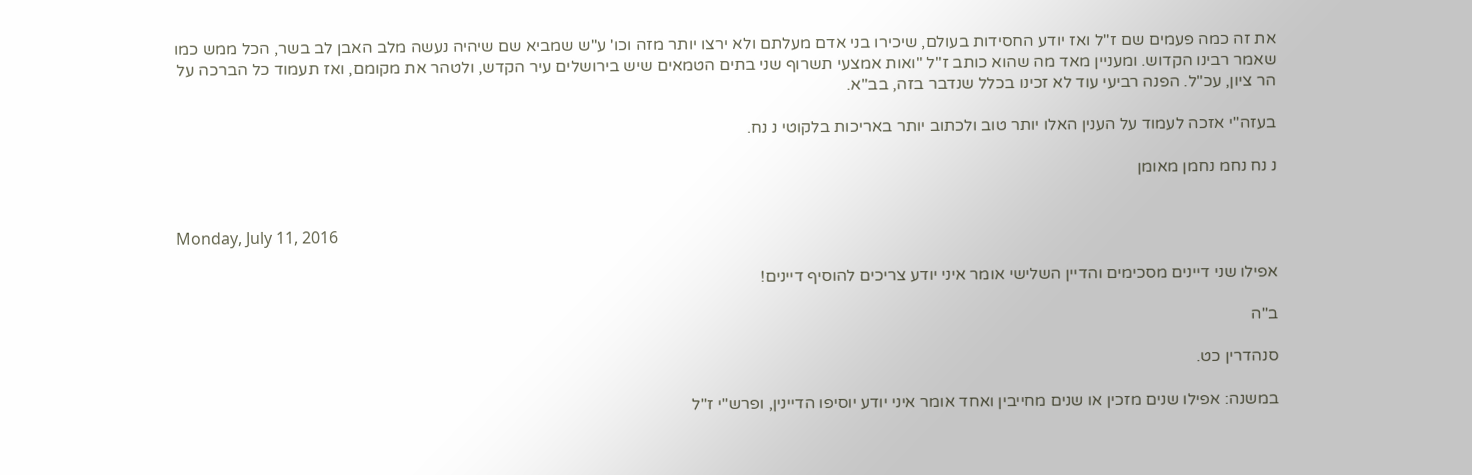את זה כמה פעמים שם ז"ל ואז יודע החסידות בעולם, שיכירו בני אדם מעלתם ולא ירצו יותר מזה וכו' ע"ש שמביא שם שיהיה נעשה מלב האבן לב בשר, הכל ממש כמו שאמר רבינו הקדוש. ומעניין מאד מה שהוא כותב ז"ל "ואות אמצעי תשרוף שני בתים הטמאים שיש בירושלים עיר הקדש, ולטהר את מקומם, ואז תעמוד כל הברכה על הר ציון, עכ"ל. הפנה רביעי עוד לא זכינו בכלל שנדבר בזה, בב"א.

בעזה"י אזכה לעמוד על הענין האלו יותר טוב ולכתוב יותר באריכות בלקוטי נ נח.

נ נח נחמ נחמן מאומן


Monday, July 11, 2016

אפילו שני דיינים מסכימים והדיין השלישי אומר איני יודע צריכים להוסיף דיינים!

ב"ה

סנהדרין כט.

במשנה: אפילו שנים מזכין או שנים מחייבין ואחד אומר איני יודע יוסיפו הדיינין, ופרש"י ז"ל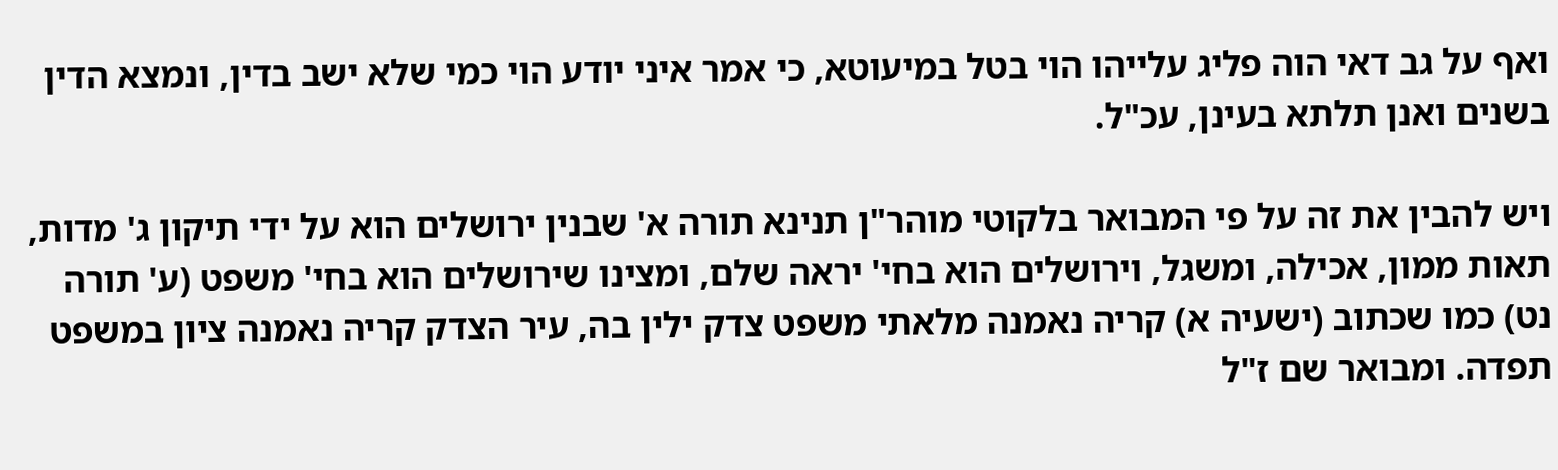ואף על גב דאי הוה פליג עלייהו הוי בטל במיעוטא, כי אמר איני יודע הוי כמי שלא ישב בדין, ונמצא הדין בשנים ואנן תלתא בעינן, עכ"ל.

ויש להבין את זה על פי המבואר בלקוטי מוהר"ן תנינא תורה א' שבנין ירושלים הוא על ידי תיקון ג' מדות, תאות ממון, אכילה, ומשגל, וירושלים הוא בחי' יראה שלם, ומצינו שירושלים הוא בחי' משפט (ע' תורה נט) כמו שכתוב (ישעיה א) קריה נאמנה מלאתי משפט צדק ילין בה, עיר הצדק קריה נאמנה ציון במשפט תפדה. ומבואר שם ז"ל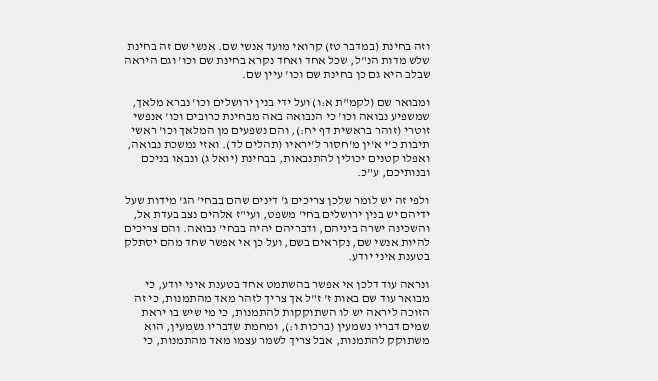וזה בחינת (במדבר טז) קרואי מועד אנשי שם. אנשי שם זה בחינת שלש מדות הנ"ל, שכל אחד ואחד נקרא בחינת שם וכו' וגם היראה שבלב היא גם כן בחינת שם וכו' עיין שם.

ומבואר שם (לקמ"ת א:ו) ועל ידי בנין ירושלים וכו' נברא מלאך, שמשפיע נבואה וכו' כי הנבואה באה מבחינת כרובים וכו' אנפשי זוטרי (זוהר בראשית דף יח:), והם נשפעים מן המלאך וכו' ראשי תיבות כ'י א'ין מ'חסור ל'יראיו (תהלים לד). ואזי נמשכת נבואה, ואפלו קטנים יכולין להתנבאות, בבחינת (יואל ג) ונבאו בניכם ובנותיכם, ע"כ.

ולפי זה יש לומר שלכן צריכים ג' דינים שהם בבחי' הג' מידות שעל ידיהם יש בנין ירושלים בחי' משפט, ועי"ז אלהים נצב בעדת אל, והשכינה ישרה ביניהם, ודבריהם יהיה בבחי' נבואה. והם צריכים להיות אנשי שם, נקראים בשם, ועל כן אי אפשר שחד מהם יסתלק בטענת איני יודע.

ונראה עוד דלכן אי אפשר בהשתמט אחד בטענת איני יודע, כי מבואר עוד שם באות ז' ז"ל אך צריך לזהר מאד מהתמנות, כי זה הזוכה ליראה יש לו השתוקקות להתמנות, כי מי שיש בו יראת שמים דבריו נשמעין (ברכות ו:), ומחמת שדבריו נשמעין, הוא משתוקק להתמנות, אבל צריך לשמר עצמו מאד מהתמנות, כי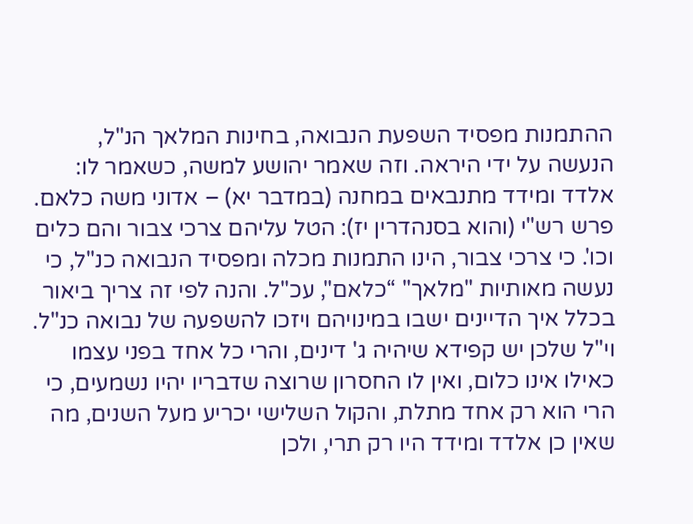ההתמנות מפסיד השפעת הנבואה, בחינות המלאך הנ"ל, הנעשה על ידי היראה. וזה שאמר יהושע למשה, כשאמר לו: אלדד ומידד מתנבאים במחנה (במדבר יא) – אדוני משה כלאם. פרש רש"י (והוא בסנהדרין יז): הטל עליהם צרכי צבור והם כלים וכו'. כי צרכי צבור, הינו התמנות מכלה ומפסיד הנבואה כנ"ל, כי נעשה מאותיות "מלאך" “כלאם", עכ"ל. והנה לפי זה צריך ביאור בכלל איך הדיינים ישבו במינויהם ויזכו להשפעה של נבואה כנ"ל. וי"ל שלכן יש קפידא שיהיה ג' דינים, והרי כל אחד בפני עצמו כאילו אינו כלום, ואין לו החסרון שרוצה שדבריו יהיו נשמעים, כי הרי הוא רק אחד מתלת, והקול השלישי יכריע מעל השנים, מה שאין כן אלדד ומידד היו רק תרי, ולכן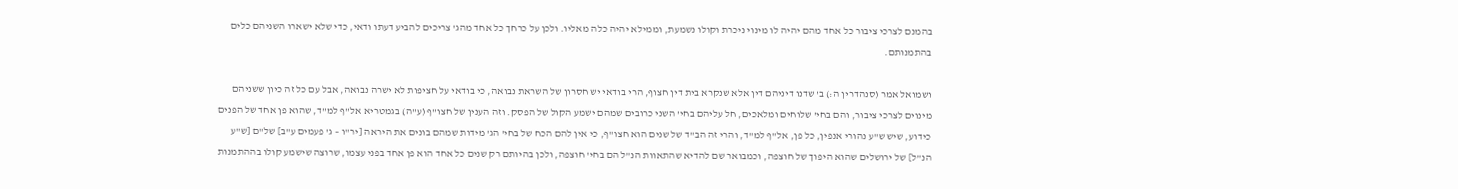בהמנם לצרכי ציבור כל אחד מהם יהיה לו מינוי ניכרת וקולו נשמעת, וממילא יהיה כלה מאליו. ולכן על כרחך כל אחד מהג' צריכים להביע דעתו ודאי, כדי שלא ישארו השניהם כלים בהתמנותם.

ושמואל אמר (סנהדרין ה:) ב' שדנו דיניהם דין אלא שנקרא בית דין חצוף, הרי בודאי יש חסרון של השראת נבואה, כי בודאי על חציפות לא ישרה נבואה, אבל עם כל זה כיון ששניהם מינוים לצרכי ציבור, והם בחי' שלוחים ומלאכים, חל עליהם בחי' השני כרובים שמהם ישמע הקול של הפסק. וזה הענין של חצו"ף (ע"ה) בגמטריא אל"ף למ"ד, שהוא פן אחד של הפנים כידוע, שיש ש"ע נהורי אנפין, כל פן, אל"ף למ"ד, והרי זה הב"ד של שנים הוא חצו"ף, כי אין להם הכח של בחי' הג' מידות שמהם בונים את היראה [יר"ו – ג' פעמים ע"ב] של"ם [ש"ע הנ”ל] של ירושלים שהוא היפוך של חוצפה, וכמבואר שם להדיא שהתאוות הנ”ל הם בחי' חוצפה, ולכן בהיותם רק שנים כל אחד הוא פן אחד בפני עצמו, שרוצה שישמע קולו בההתמנות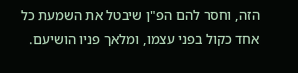הזה, וחסר להם הפ"ן שיבטל את השמעת כל אחד כקול בפני עצמו, ומלאך פניו הושיעם.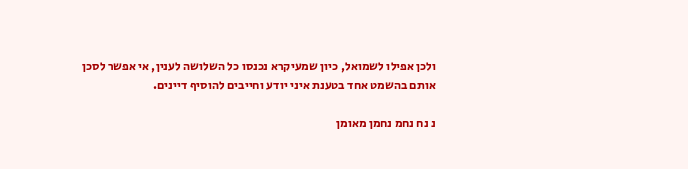ולכן אפילו לשמואל, כיון שמעיקרא נכנסו כל השלושה לענין, אי אפשר לסכן אותם בהשמט אחד בטענת איני יודע וחייבים להוסיף דיינים.

נ נח נחמ נחמן מאומן